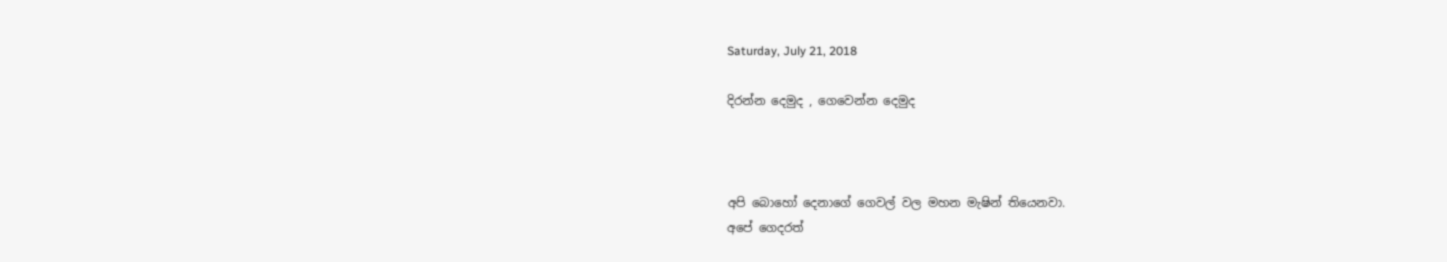Saturday, July 21, 2018

දිරන්න දෙමුද , ගෙවෙන්න දෙමුද



අපි බොහෝ දෙනාගේ ගෙවල් වල මහන මැෂින් තියෙනවා.
අපේ ගෙදරත්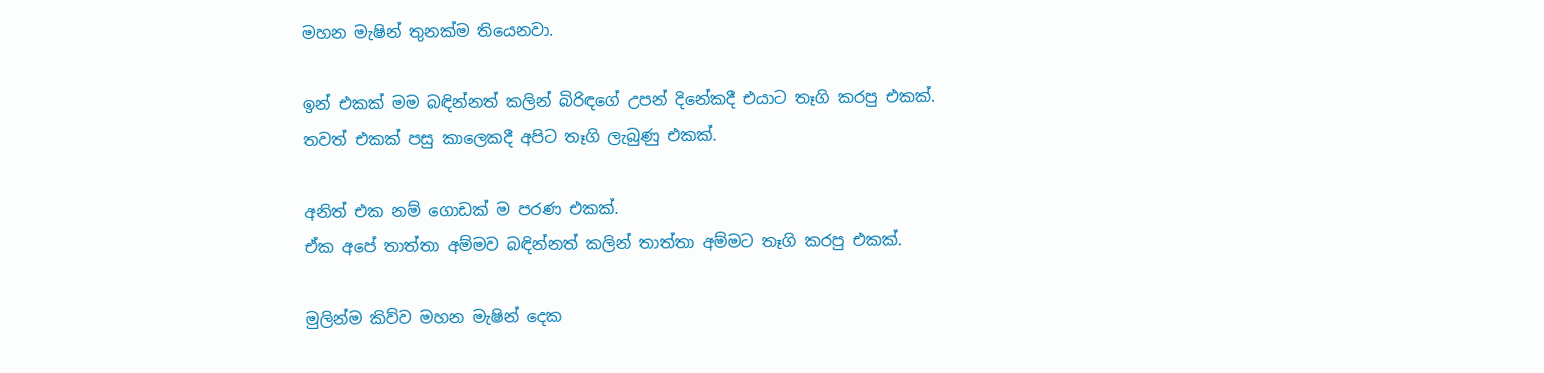මහන මැෂින් තුනක්ම තියෙනවා.

ඉන් එකක් මම බඳින්නත් කලින් බිරිඳගේ උපන් දිනේකදී එයාට තෑගි කරපු එකක්.
තවත් එකක් පසු කාලෙකදී අපිට තෑගි ලැබුණු එකක්.

අනිත් එක නම් ගොඩක් ම පරණ එකක්.
ඒක අපේ තාත්තා අම්මව බඳින්නත් කලින් තාත්තා අම්මට තෑගි කරපු එකක්.

මුලින්ම කිව්ව මහන මැෂින් දෙක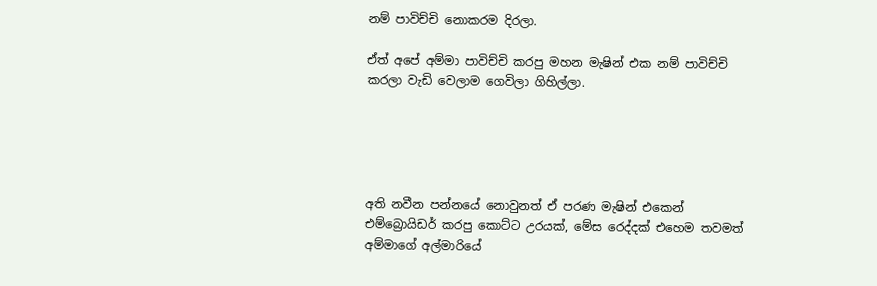නම් පාවිච්චි නොකරම දිරලා.

ඒත් අපේ අම්මා පාවිච්චි කරපු මහන මැෂින් එක නම් පාවිච්චි කරලා වැඩි වෙලාම ගෙවිලා ගිහිල්ලා.





අති නවීන පන්නයේ නොවුනත් ඒ පරණ මැෂින් එකෙන් එම්බ්‍රොයිඩර් කරපු කොට්ට උරයක්, මේස රෙද්දක් එහෙම තවමත් අම්මාගේ අල්මාරියේ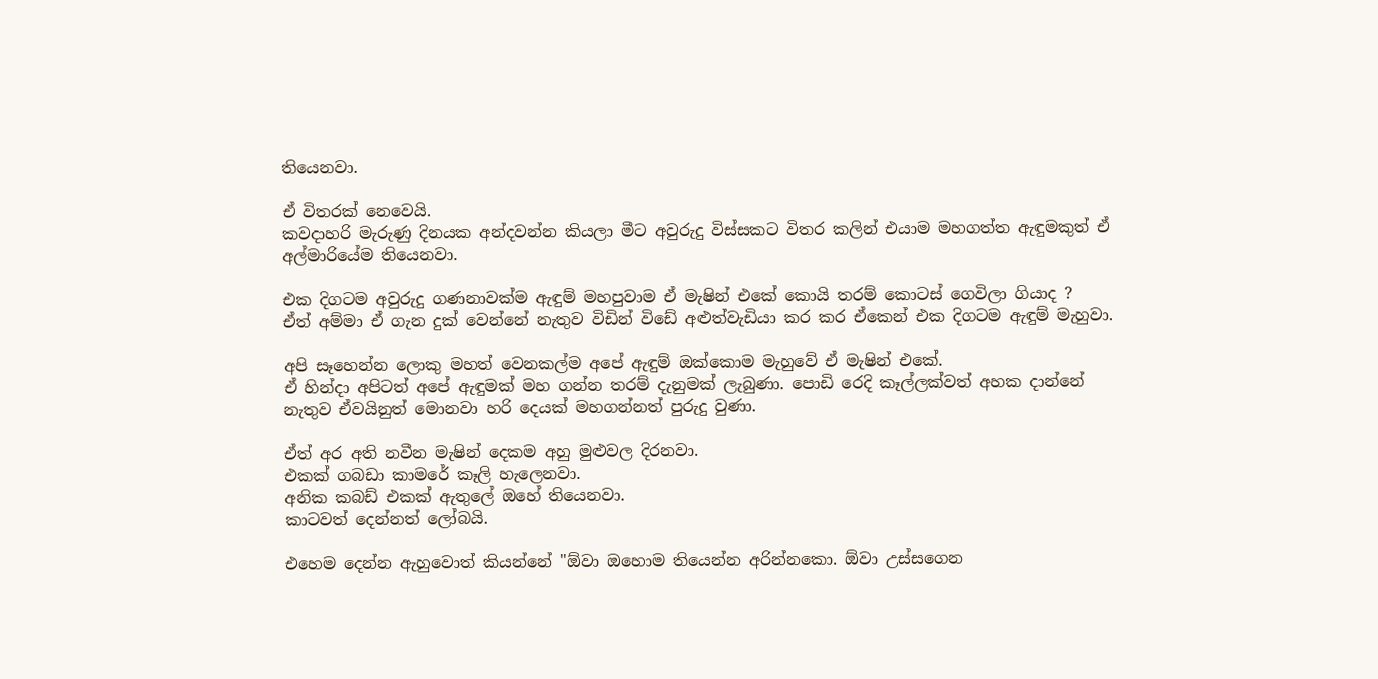තියෙනවා.

ඒ විතරක් නෙවෙයි.
කවදාහරි මැරුණු දිනයක අන්දවන්න කියලා මීට අවුරුදු විස්සකට විතර කලින් එයාම මහගත්ත ඇඳුමකුත් ඒ අල්මාරියේම තියෙනවා.

එක දිගටම අවුරුදු ගණනාවක්ම ඇඳුම් මහපුවාම ඒ මැෂින් එකේ කොයි තරම් කොටස් ගෙවිලා ගියාද ?
ඒත් අම්මා ඒ ගැන දුක් වෙන්නේ නැතුව විඩින් විඩේ අළුත්වැඩියා කර කර ඒකෙන් එක දිගටම ඇඳුම් මැහුවා.

අපි සෑහෙන්න ලොකු මහත් වෙනකල්ම අපේ ඇඳුම් ඔක්කොම මැහුවේ ඒ මැෂින් එකේ.
ඒ හින්දා අපිටත් අපේ ඇඳුමක් මහ ගන්න තරම් දැනුමක් ලැබුණා. පොඩි රෙදි කෑල්ලක්වත් අහක දාන්නේ නැතුව ඒවයිනුත් මොනවා හරි දෙයක් මහගන්නත් පුරුදු වුණා.

ඒත් අර අති නවීන මැෂින් දෙකම අහු මුළුවල දිරනවා.
එකක් ගබඩා කාමරේ කෑලි හැලෙනවා.
අනික කබඩ් එකක් ඇතුලේ ඔහේ තියෙනවා.
කාටවත් දෙන්නත් ලෝබයි.

එහෙම දෙන්න ඇහුවොත් කියන්නේ "ඕවා ඔහොම තියෙන්න අරින්නකො. ඕවා උස්සගෙන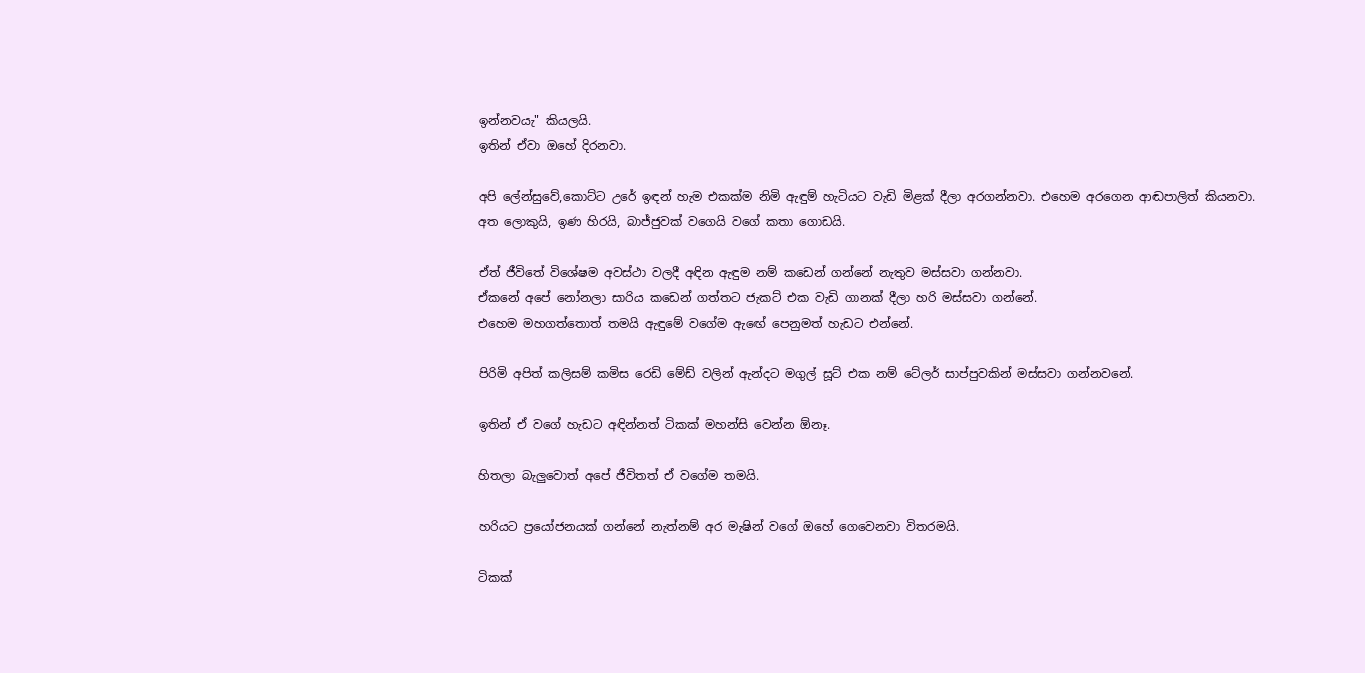ඉන්නවයැ" කියලයි.
ඉතින් ඒවා ඔහේ දිරනවා.

අපි ලේන්සුවේ,කොට්ට උරේ ඉඳන් හැම එකක්ම නිමි ඇඳුම් හැටියට වැඩි මිළක් දීලා අරගන්නවා. එහෙම අරගෙන ආඬපාලිත් කියනවා. අත ලොකුයි, ඉණ හිරයි, බාජ්ජුවක් වගෙයි වගේ කතා ගොඩයි.

ඒත් ජීවිතේ විශේෂම අවස්ථා වලදී අඳින ඇඳුම නම් කඩෙන් ගන්නේ නැතුව මස්සවා ගන්නවා.
ඒකනේ අපේ නෝනලා සාරිය කඩෙන් ගත්තට ජැකට් එක වැඩි ගානක් දීලා හරි මස්සවා ගන්නේ.
එහෙම මහගත්තොත් තමයි ඇඳුමේ වගේම ඇඟේ පෙනුමත් හැඩට එන්නේ.

පිරිමි අපිත් කලිසම් කමිස රෙඩි මේඩ් වලින් ඇන්දට මගුල් සූට් එක නම් ටේලර් සාප්පුවකින් මස්සවා ගන්නවනේ.

ඉතින් ඒ වගේ හැඩට අඳින්නත් ටිකක් මහන්සි වෙන්න ඕනෑ.

හිතලා බැලුවොත් අපේ ජීවිතත් ඒ වගේම තමයි.

හරියට ප්‍රයෝජනයක් ගන්නේ නැත්නම් අර මැෂින් වගේ ඔහේ ගෙවෙනවා විතරමයි.

ටිකක්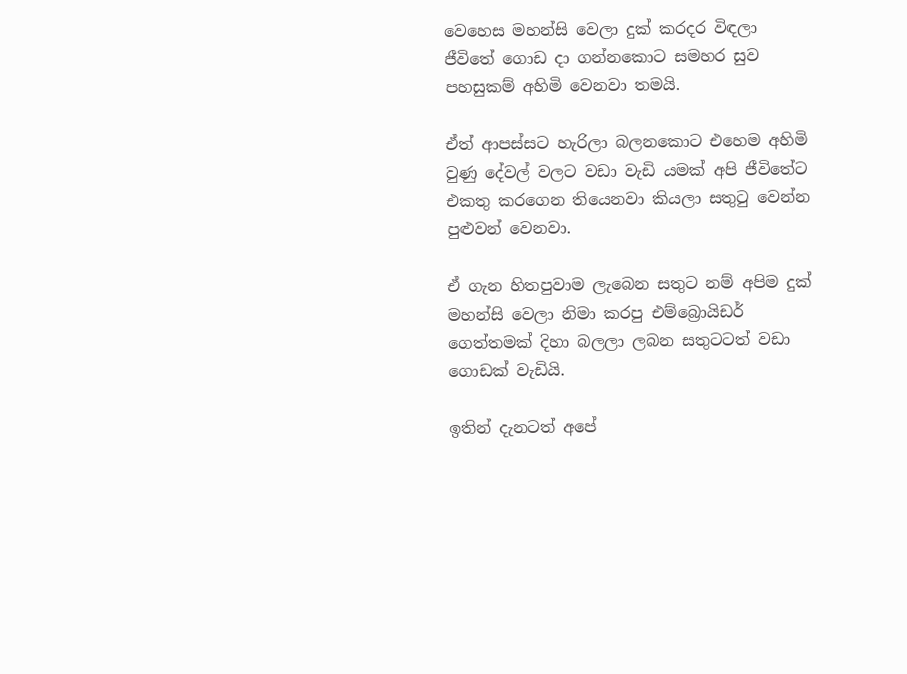වෙහෙස මහන්සි වෙලා දුක් කරදර විඳලා ජීවිතේ ගොඩ දා ගන්නකොට සමහර සුව පහසුකම් අහිමි වෙනවා තමයි.

ඒත් ආපස්සට හැරිලා බලනකොට එහෙම අහිමි වුණු දේවල් වලට වඩා වැඩි යමක් අපි ජීවිතේට එකතු කරගෙන තියෙනවා කියලා සතුටු වෙන්න පුළුවන් වෙනවා.

ඒ ගැන හිතපුවාම ලැබෙන සතුට නම් අපිම දුක් මහන්සි වෙලා නිමා කරපු එම්බ්‍රොයිඩර් ගෙත්තමක් දිහා බලලා ලබන සතුටටත් වඩා ගොඩක් වැඩියි.

ඉතින් දැනටත් අපේ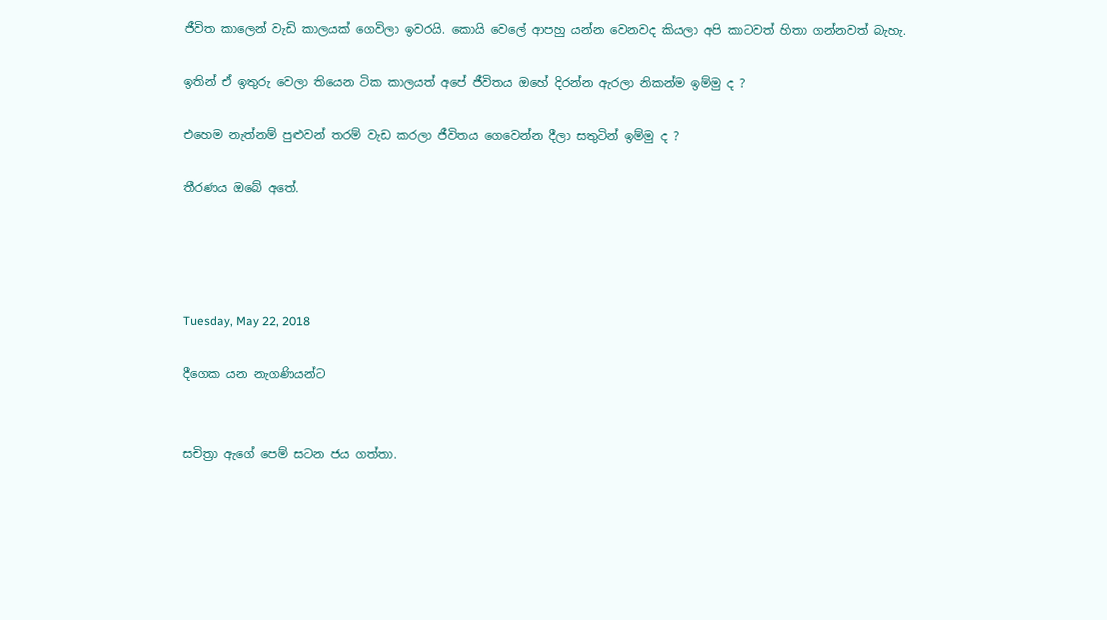ජීවිත කාලෙන් වැඩි කාලයක් ගෙවිලා ඉවරයි. කොයි වෙලේ ආපහු යන්න වෙනවද කියලා අපි කාටවත් හිතා ගන්නවත් බැහැ.

ඉතින් ඒ ඉතුරු වෙලා තියෙන ටික කාලයත් අපේ ජීවිතය ඔහේ දිරන්න ඇරලා නිකන්ම ඉම්මු ද ?

එහෙම නැත්නම් පුළුවන් තරම් වැඩ කරලා ජීවිතය ගෙවෙන්න දීලා සතුටින් ඉම්මු ද ?

තීරණය ඔබේ අතේ.




Tuesday, May 22, 2018

දීගෙක යන නැගණියන්ට


සචිත්‍රා ඇගේ පෙම් සටන ජය ගත්තා.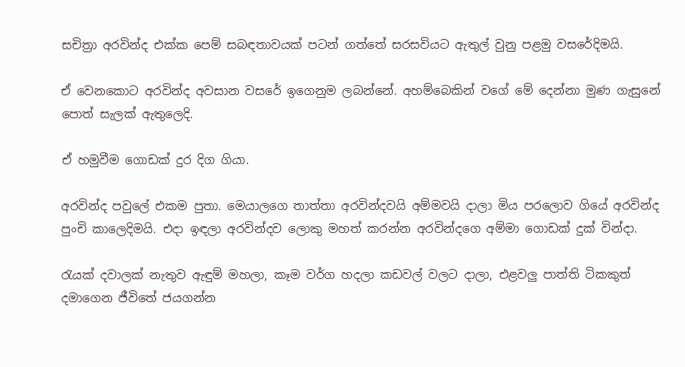සචිත්‍රා අරවින්ද එක්ක පෙම් සබඳතාවයක් පටන් ගත්තේ සරසවියට ඇතුල් වුනු පළමු වසරේදිමයි.

ඒ වෙනකොට අරවින්ද අවසාන වසරේ ඉගෙනුම ලබන්නේ. අහම්බෙකින් වගේ මේ දෙන්නා මුණ ගැසුනේ පොත් සැලක් ඇතුලෙදි.

ඒ හමුවීම ගොඩක් දුර දිග ගියා.

අරවින්ද පවුලේ එකම පුතා. මෙයාලගෙ තාත්තා අරවින්දවයි අම්මවයි දාලා මිය පරලොව ගියේ අරවින්ද පුංචි කාලෙදිමයි. එදා ඉඳලා අරවින්දව ලොකු මහත් කරන්න අරවින්දගෙ අම්මා ගොඩක් දුක් වින්දා.

රැයක් දවාලක් නැතුව ඇඳුම් මහලා, කෑම වර්ග හදලා කඩවල් වලට දාලා, එළවලු පාත්ති ටිකකුත් දමාගෙන ජීවිතේ ජයගන්න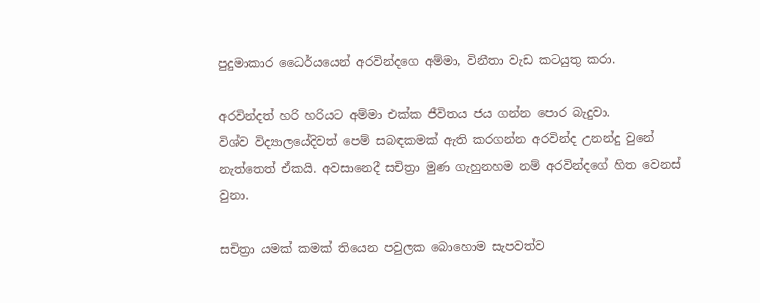පුදුමාකාර ධෛර්යයෙන් අරවින්දගෙ අම්මා, විනීතා වැඩ කටයුතු කරා.

අරවින්දත් හරි හරියට අම්මා එක්ක ජීවිතය ජය ගන්න පොර බැදුවා.
විශ්ව විද්‍යාලයේදිවත් පෙම් සබඳකමක් ඇති කරගන්න අරවින්ද උනන්දු වුනේ නැත්තෙත් ඒකයි. අවසානෙදී සචිත්‍රා මුණ ගැහුනහම නම් අරවින්දගේ හිත වෙනස් වුනා.

සචිත්‍රා යමක් කමක් තියෙන පවුලක බොහොම සැපවත්ව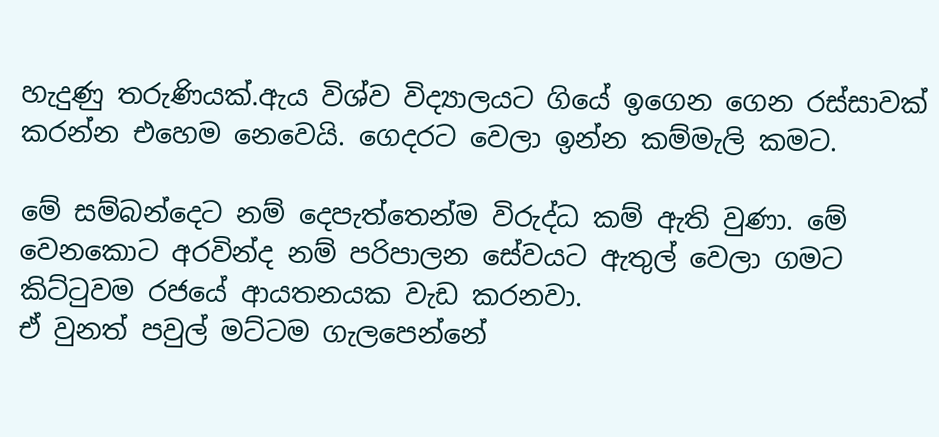හැදුණු තරුණියක්.ඇය විශ්ව විද්‍යාලයට ගියේ ඉගෙන ගෙන රස්සාවක් කරන්න එහෙම නෙවෙයි. ගෙදරට වෙලා ඉන්න කම්මැලි කමට.

මේ සම්බන්දෙට නම් දෙපැත්තෙන්ම විරුද්ධ කම් ඇති වුණා. මේ වෙනකොට අරවින්ද නම් පරිපාලන සේවයට ඇතුල් වෙලා ගමට කිට්ටුවම රජයේ ආයතනයක වැඩ කරනවා.
ඒ වුනත් පවුල් මට්ටම ගැලපෙන්නේ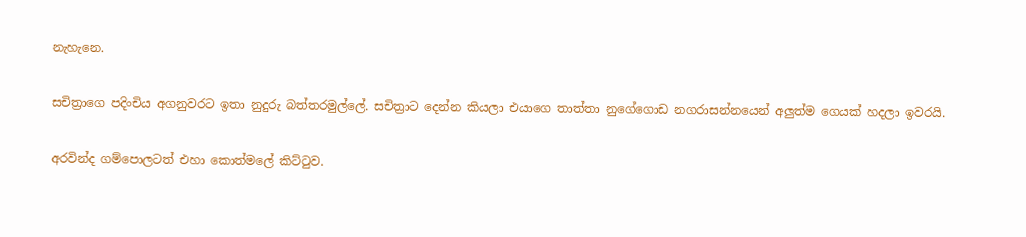නැහැනෙ.

සචිත්‍රාගෙ පදිංචිය අගනුවරට ඉතා නුදුරු බත්තරමුල්ලේ. සචිත්‍රාට දෙන්න කියලා එයාගෙ තාත්තා නුගේගොඩ නගරාසන්නයෙන් අලුත්ම ගෙයක් හදලා ඉවරයි.

අරවින්ද ගම්පොලටත් එහා කොත්මලේ කිට්ටුව.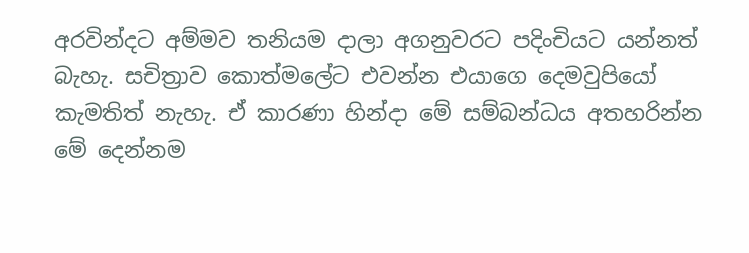අරවින්දට අම්මව තනියම දාලා අගනුවරට පදිංචියට යන්නත් බැහැ. සචිත්‍රාව කොත්මලේට එවන්න එයාගෙ දෙමවුපියෝ කැමතිත් නැහැ. ඒ කාරණා හින්දා මේ සම්බන්ධය අතහරින්න මේ දෙන්නම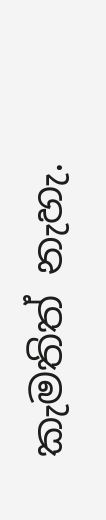කැමතිත් නැහැ.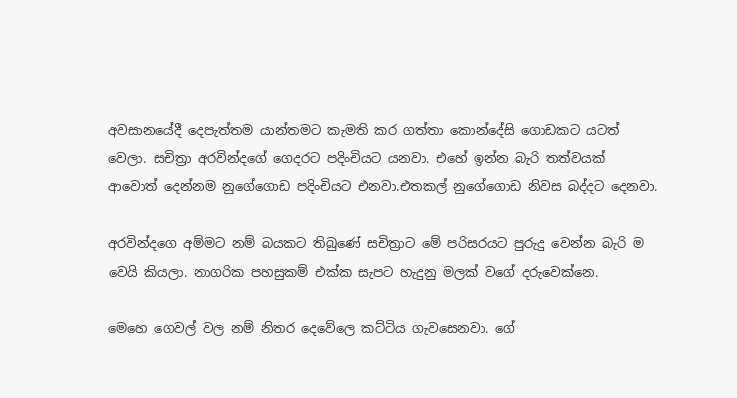අවසානයේදී දෙපැත්තම යාන්තමට කැමති කර ගත්තා කොන්දේසි ගොඩකට යටත් වෙලා. සචිත්‍රා අරවින්දගේ ගෙදරට පදිංචියට යනවා. එහේ ඉන්න බැරි තත්වයක් ආවොත් දෙන්නම නුගේගොඩ පදිංචියට එනවා.එතකල් නුගේගොඩ නිවස බද්දට දෙනවා.

අරවින්දගෙ අම්මට නම් බයකට තිබුණේ සචිත්‍රාට මේ පරිසරයට පුරුදු වෙන්න බැරි ම වෙයි කියලා. නාගරික පහසුකම් එක්ක සැපට හැදුනු මලක් වගේ දරුවෙක්නෙ.

මෙහෙ ගෙවල් වල නම් නිතර දෙවේලෙ කට්ටිය ගැවසෙනවා. ගේ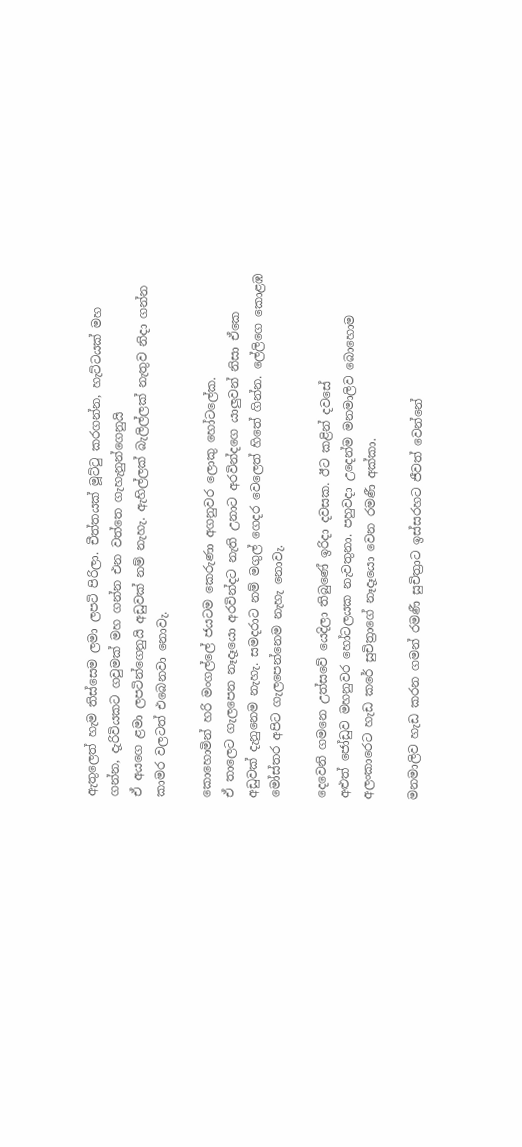ඇතුලෙත් හැම තිස්සෙම ලමා ලපටි පිරිලා. චීත්තයක් මූට්ටු කරගන්න, හැට්ටයක් මහ ගන්න, දැරිවියකට ගවුමක් මහ ගන්න එන වත්තෙ ගැහැනුන්ගෙනුයි
ඒ අයගෙ ළමා ලපටින්ගෙනුයි අඩුවක් නම් නැහැ. ඇහිල්ලක් බැලිල්ලක් නැතුව නිදා ගන්න කාමර වලටත් එබෙනවා නොවැ.

කොහොමින් හරි මංගල්ලේ ජයටම කෙරුණා අගනුවර ලොකු හෝටලේක.
ඒ තාලෙට ගැලපෙන නෑදෑයො අරවින්දට නැති උනාට අරවින්දගෙ යාලුවන් නිසා ඒකෙ අඩුවක් දැනුනෙම නැහැ. සමදරාට නම් මගුල් ගෙදර වෙලෙත් හිතේ ගින්න. ලේලිගෙ කොළඹ මෝස්තර අපිට ගැලපෙන්නෙම නැහැ නොවැ.

දෙවෙනි ගමනෙ උත්සවේ යෙදිලා තිබුණේ ඉරිදා දවසක. ඊට කළින් දවසේ
අළුත් ජෝඩුව මහනුවර හෝටලයක නැවතුනා. පහුවදා උදෙන්ම මනමාලිව බොහොම අලංකාරෙට හැඩ කරේ සුචිත්‍රාගේ නෑදෑයො වෙන රමණී අක්කා.

මනමාලිව හැඩ කරන ගමන් රමණී සුචිත්‍රාට ඉස්සරහට ජීවත් වෙන්නේ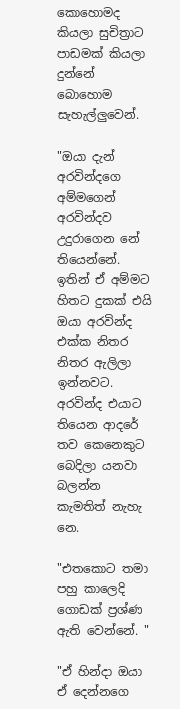කොහොමද කියලා සුචිත්‍රාට පාඩමක් කියලා දුන්නේ බොහොම සැහැල්ලුවෙන්.

"ඔයා දැන් අරවින්දගෙ අම්මගෙන් අරවින්දව උදුරාගෙන නේ තියෙන්නේ.
ඉතින් ඒ අම්මට හිතට දුකක් එයි ඔයා අරවින්ද එක්ක නිතර නිතර ඇලිලා ඉන්නවට. අරවින්ද එයාට තියෙන ආදරේ තව කෙනෙකුට බෙදිලා යනවා බලන්න කැමතිත් නැහැ නෙ.

"එතකොට තමා පහු කාලෙදි ගොඩක් ප්‍රශ්ණ ඇති වෙන්නේ. "

"ඒ හින්දා ඔයා ඒ දෙන්නගෙ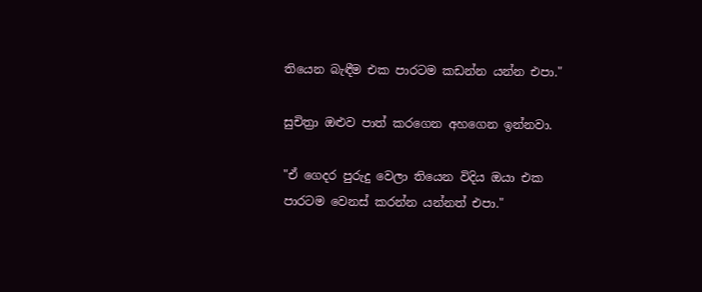තියෙන බැඳීම එක පාරටම කඩන්න යන්න එපා."

සුචිත්‍රා ඔළුව පාත් කරගෙන අහගෙන ඉන්නවා.

"ඒ ගෙදර පුරුදු වෙලා තියෙන විදිය ඔයා එක පාරටම වෙනස් කරන්න යන්නත් එපා."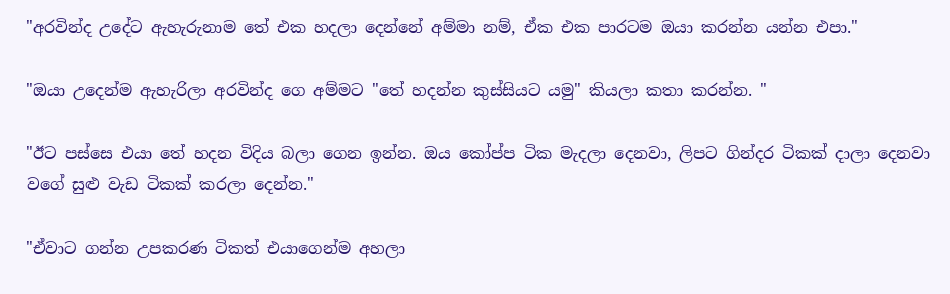"අරවින්ද උදේට ඇහැරුනාම තේ එක හදලා දෙන්නේ අම්මා නම්, ඒක එක පාරටම ඔයා කරන්න යන්න එපා."

"ඔයා උදෙන්ම ඇහැරිලා අරවින්ද ගෙ අම්මට "තේ හදන්න කුස්සියට යමු" කියලා කතා කරන්න. "

"ඊට පස්සෙ එයා තේ හදන විදිය බලා ගෙන ඉන්න. ඔය කෝප්ප ටික මැදලා දෙනවා, ලිපට ගින්දර ටිකක් දාලා දෙනවා වගේ සුළු වැඩ ටිකක් කරලා දෙන්න."

"ඒවාට ගන්න උපකරණ ටිකත් එයාගෙන්ම අහලා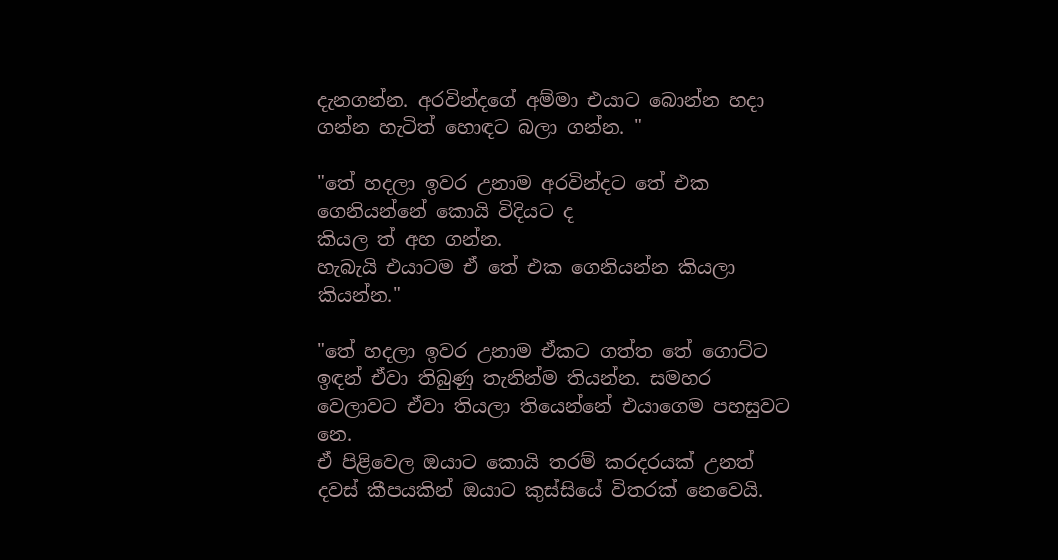දැනගන්න. අරවින්දගේ අම්මා එයාට බොන්න හදා ගන්න හැටිත් හොඳට බලා ගන්න. "

"තේ හදලා ඉවර උනාම අරවින්දට තේ එක ගෙනියන්නේ කොයි විදියට ද
කියල ත් අහ ගන්න.
හැබැයි එයාටම ඒ තේ එක ගෙනියන්න කියලා කියන්න."

"තේ හදලා ඉවර උනාම ඒකට ගත්ත තේ ගොට්ට ඉඳන් ඒවා තිබුණු තැනින්ම තියන්න. සමහර වෙලාවට ඒවා තියලා තියෙන්නේ එයාගෙම පහසුවට නෙ.
ඒ පිළිවෙල ඔයාට කොයි තරම් කරදරයක් උනත් දවස් කීපයකින් ඔයාට කුස්සියේ විතරක් නෙවෙයි.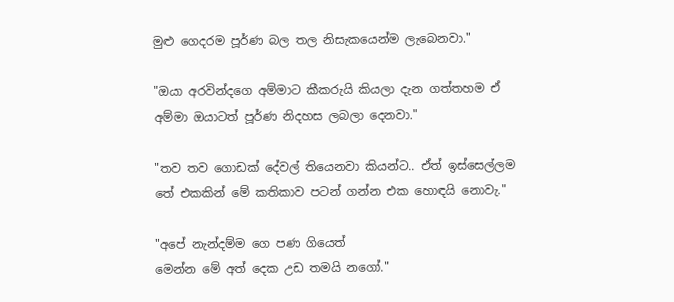මුළු ගෙදරම පූර්ණ බල තල නිසැකයෙන්ම ලැබෙනවා."

"ඔයා අරවින්දගෙ අම්මාට කීකරුයි කියලා දැන ගත්තහම ඒ අම්මා ඔයාටත් පූර්ණ නිදහස ලබලා දෙනවා."

"තව තව ගොඩක් දේවල් තියෙනවා කියන්ට.. ඒත් ඉස්සෙල්ලම තේ එකකින් මේ කතිකාව පටන් ගන්න එක හොඳයි නොවැ."

"අපේ නැන්දම්ම ගෙ පණ ගියෙත්
මෙන්න මේ අත් දෙක උඩ තමයි නගෝ."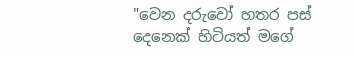"වෙන දරුවෝ හතර පස් දෙනෙක් හිටියත් මගේ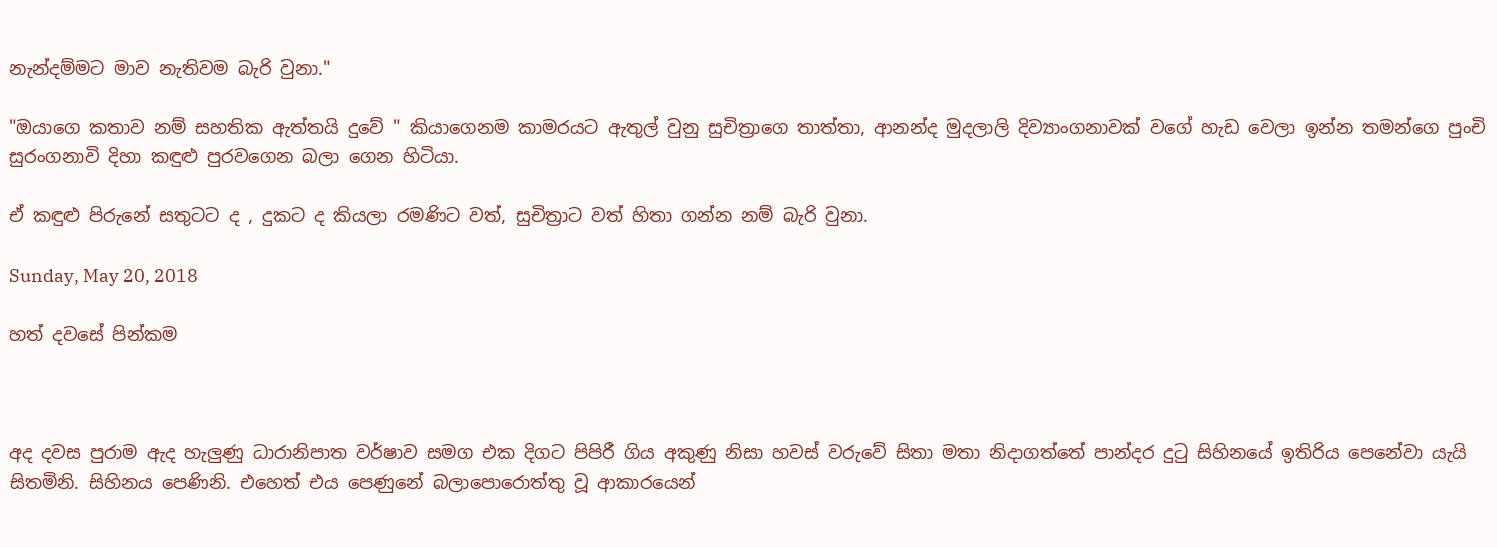නැන්දම්මට මාව නැතිවම බැරි වුනා."

"ඔයාගෙ කතාව නම් සහතික ඇත්තයි දුවේ " කියාගෙනම කාමරයට ඇතුල් වුනු සුචිත්‍රාගෙ තාත්තා, ආනන්ද මුදලාලි දිව්‍යාංගනාවක් වගේ හැඩ වෙලා ඉන්න තමන්ගෙ පුංචි සුරංගනාවි දිහා කඳුළු පුරවගෙන බලා ගෙන හිටියා.

ඒ කඳුළු පිරුනේ සතුටට ද , දුකට ද කියලා රමණිට වත්, සුචිත්‍රාට වත් හිතා ගන්න නම් බැරි වුනා.

Sunday, May 20, 2018

හත් දවසේ පින්කම



අද දවස පුරාම ඇද හැලුණු ධාරානිපාත වර්ෂාව සමග එක දිගට පිපිරී ගිය අකුණු නිසා හවස් වරුවේ සිතා මතා නිදාගත්තේ පාන්දර දුටු සිහිනයේ ඉතිරිය පෙනේවා යැයි සිතමිනි. සිහිනය පෙණිනි. එහෙත් එය පෙණුනේ බලාපොරොත්තු වූ ආකාරයෙන්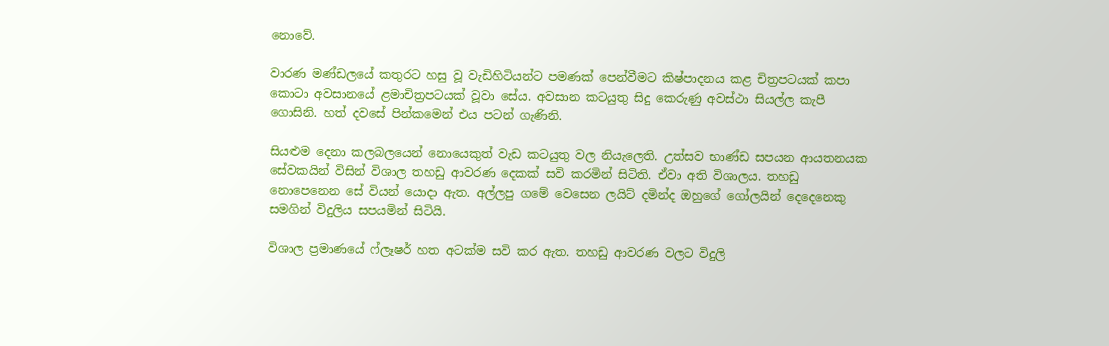නොවේ.

වාරණ මණ්ඩලයේ කතුරට හසු වූ වැඩිහිටියන්ට පමණක් පෙන්වීමට කිෂ්පාදනය කළ චිත්‍රපටයක් කපා කොටා අවසානයේ ළමාචිත්‍රපටයක් වූවා සේය. අවසාන කටයුතු සිදු කෙරුණු අවස්ථා සියල්ල කැපී ගොසිනි. හත් දවසේ පින්කමෙන් එය පටන් ගැණිනි.

සියළුම දෙනා කලබලයෙන් නොයෙකුත් වැඩ කටයුතු වල නියැලෙති. උත්සව භාණ්ඩ සපයන ආයතනයක සේවකයින් විසින් විශාල තහඩු ආවරණ දෙකක් සවි කරමින් සිටිති. ඒවා අති විශාලය. තහඩු නොපෙනෙන සේ වියන් යොදා ඇත. අල්ලපු ගමේ වෙසෙන ලයිට් දමින්ද ඔහුගේ ගෝලයින් දෙදෙනෙකු සමගින් විදුලිය සපයමින් සිටියි.

විශාල ප්‍රමාණයේ ෆ්ලෑෂර් හත අටක්ම සවි කර ඇත. තහඩු ආවරණ වලට විදුලි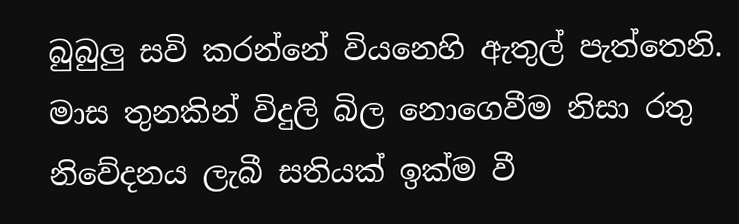බුබුලු සවි කරන්නේ වියනෙහි ඇතුල් පැත්තෙනි. මාස තුනකින් විදුලි බිල නොගෙවීම නිසා රතු නිවේදනය ලැබී සතියක් ඉක්ම වී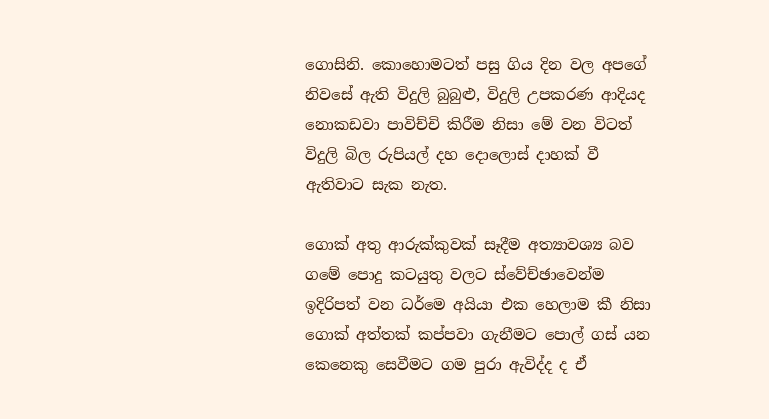ගොසිනි. කොහොමටත් පසු ගිය දින වල අපගේ නිවසේ ඇති විදුලි බුබුළු, විදුලි උපකරණ ආදියද නොකඩවා පාවිච්චි කිරීම නිසා මේ වන විටත් විදුලි බිල රුපියල් දහ දොලොස් දාහක් වී ඇතිවාට සැක නැත.

ගොක් අතු ආරුක්කුවක් සෑදීම අත්‍යාවශ්‍ය බව ගමේ පොදු කටයුතු වලට ස්වේච්ඡාවෙන්ම ඉදිරිපත් වන ධර්මෙ අයියා එක හෙලාම කී නිසා ගොක් අත්තක් කප්පවා ගැනීමට පොල් ගස් යන කෙනෙකු සෙවීමට ගම පුරා ඇවිද්ද ද ඒ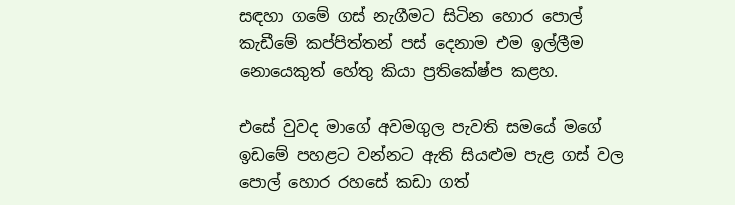සඳහා ගමේ ගස් නැගීමට සිටින හොර පොල් කැඩීමේ කප්පිත්තන් පස් දෙනාම එම ඉල්ලීම නොයෙකුත් හේතු කියා ප්‍රතිකේෂ්ප කළහ.

එසේ වුවද මාගේ අවමගුල පැවති සමයේ මගේ ඉඩමේ පහළට වන්නට ඇති සියළුම පැළ ගස් වල පොල් හොර රහසේ කඩා ගත්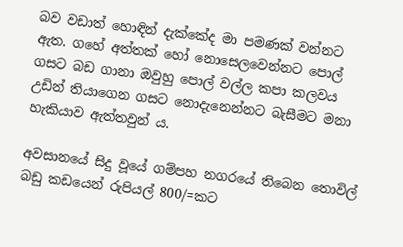බව වඩාත් හොඳින් දැක්කේද මා පමණක් වන්නට ඇත. ගහේ අත්තක් හෝ නොසෙලවෙන්නට පොල් ගසට බඩ ගානා ඔවුහු පොල් වල්ල කපා කලවය උඩින් තියාගෙන ගසට නොදැනෙන්නට බැසීමට මනා හැකියාව ඇත්තවුන් ය.

අවසානයේ සිදු වූයේ ගම්පහ නගරයේ තිබෙන තොවිල් බඩු කඩයෙන් රුපියල් 800/=කට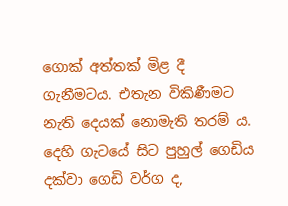ගොක් අත්තක් මිළ දී ගැනීමටය. එතැන විකිණීමට නැති දෙයක් නොමැති තරම් ය. දෙහි ගැටයේ සිට පුහුල් ගෙඩිය දක්වා ගෙඩි වර්ග ද,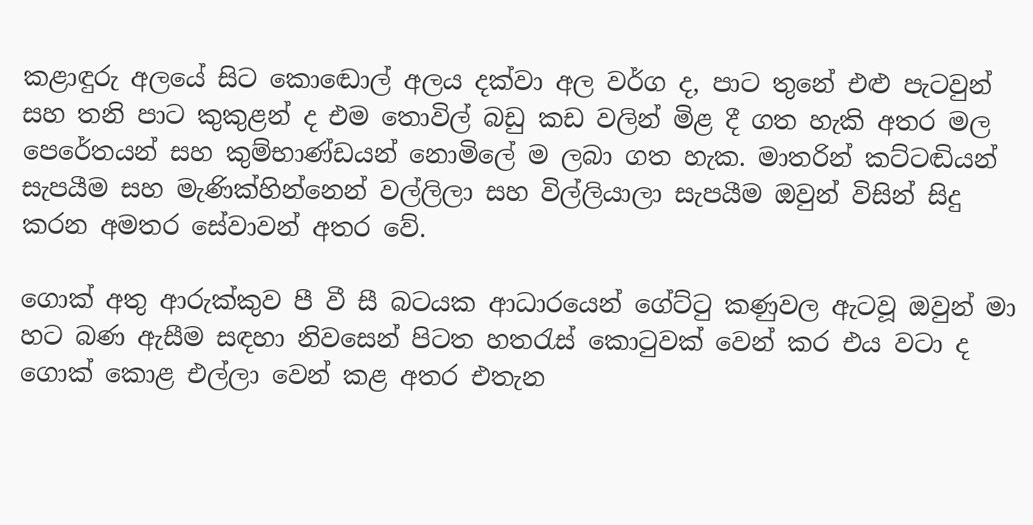කළාඳුරු අලයේ සිට කොඬොල් අලය දක්වා අල වර්ග ද, පාට තුනේ එළු පැටවුන් සහ තනි පාට කුකුළන් ද එම තොවිල් බඩු කඩ වලින් මිළ දී ගත හැකි අතර මල පෙරේතයන් සහ කුම්භාණ්ඩයන් නොමිලේ ම ලබා ගත හැක. මාතරින් කට්‍ටඬියන් සැපයීම සහ මැණික්හින්නෙන් වල්ලිලා සහ විල්ලියාලා සැපයීම ඔවුන් විසින් සිදු කරන අමතර සේවාවන් අතර වේ.

ගොක් අතු ආරුක්කුව පී වී සී බටයක ආධාරයෙන් ගේට්ටු කණුවල ඇටවූ ඔවුන් මා හට බණ ඇසීම සඳහා නිවසෙන් පිටත හතරැස් කොටුවක් වෙන් කර එය වටා ද ගොක් කොළ එල්ලා වෙන් කළ අතර එතැන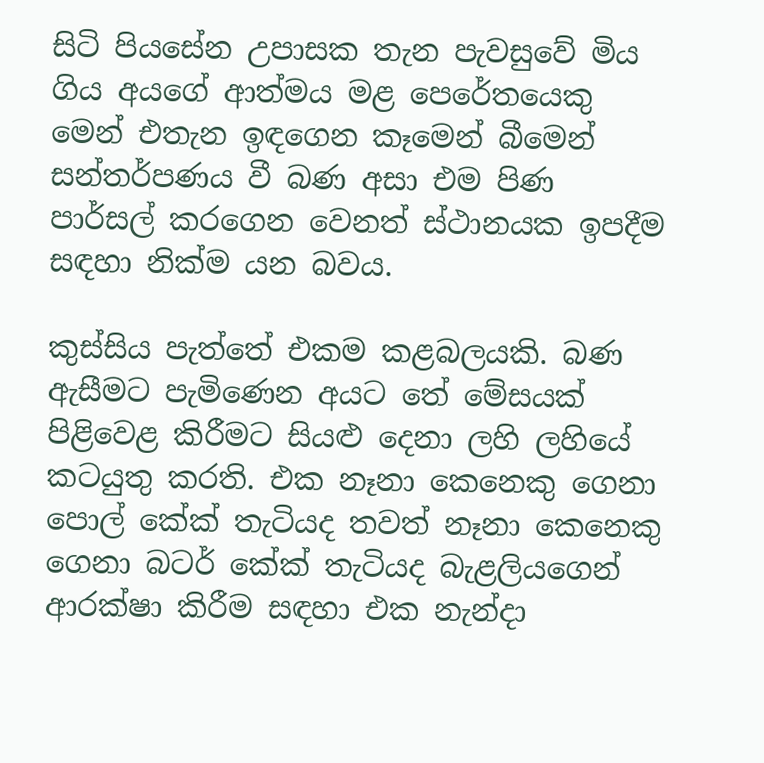සිටි පියසේන උපාසක තැන පැවසුවේ මිය ගිය අයගේ ආත්මය මළ පෙරේතයෙකු මෙන් එතැන ඉඳගෙන කෑමෙන් බීමෙන් සන්තර්පණය වී බණ අසා එම පිණ පාර්සල් කරගෙන වෙනත් ස්ථානයක ඉපදීම සඳහා නික්ම යන බවය.

කුස්සිය පැත්තේ එකම කළබලයකි. බණ ඇසීමට පැමිණෙන අයට තේ මේසයක් පිළිවෙළ කිරීමට සියළු දෙනා ලහි ලහියේ කටයුතු කරති. එක නෑනා කෙනෙකු ගෙනා පොල් කේක් තැටියද තවත් නෑනා කෙනෙකු ගෙනා බටර් කේක් තැටියද බැළලියගෙන් ආරක්ෂා කිරීම සඳහා එක නැන්දා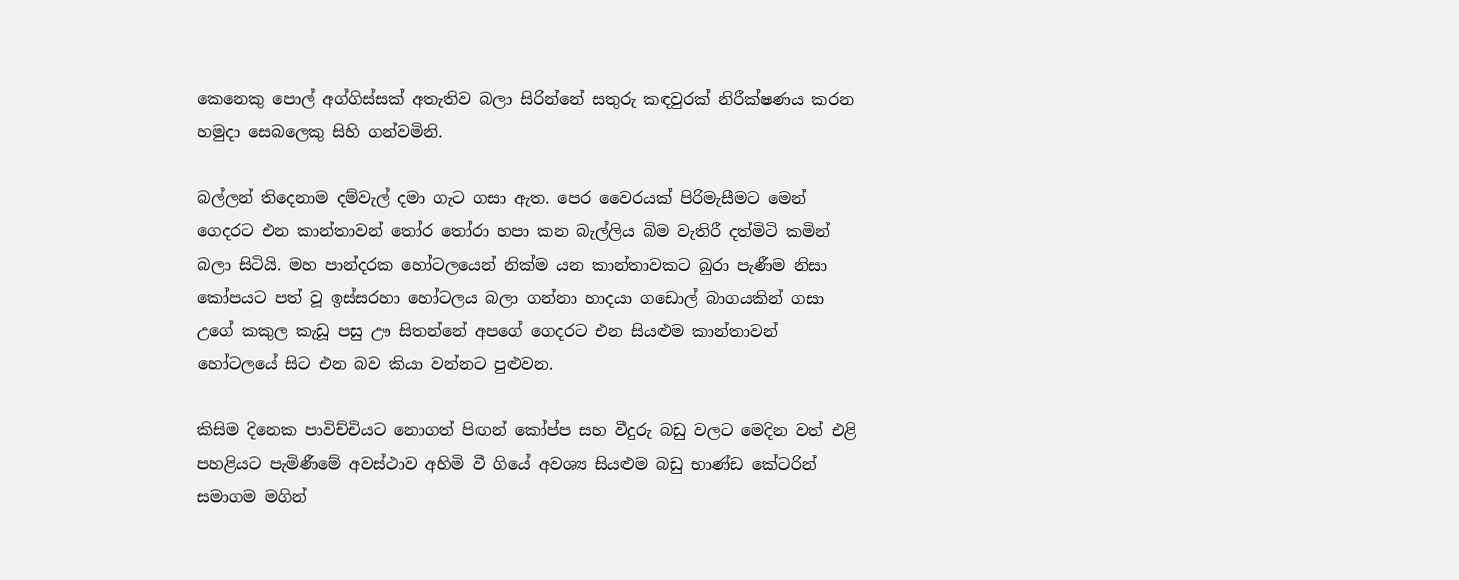කෙනෙකු පොල් අග්ගිස්සක් අතැතිව බලා සිරින්නේ සතුරු කඳවුරක් නිරීක්ෂණය කරන හමුදා සෙබලෙකු සිහි ගන්වමිනි.

බල්ලන් තිදෙනාම දම්වැල් දමා ගැට ගසා ඇත. පෙර වෛරයක් පිරිමැසීමට මෙන් ගෙදරට එන කාන්තාවන් තෝර තෝරා හපා කන බැල්ලිය බිම වැතිරී දත්මිටි කමින් බලා සිටියි. මහ පාන්දරක හෝටලයෙන් නික්ම යන කාන්තාවකට බුරා පැණීම නිසා කෝපයට පත් වූ ඉස්සරහා හෝටලය බලා ගන්නා හාදයා ගඩොල් බාගයකින් ගසා උගේ කකුල කැඩූ පසු ඌ සිතන්නේ අපගේ ගෙදරට එන සියළුම කාන්තාවන් හෝටලයේ සිට එන බව කියා වන්නට පුළුවන.

කිසිම දිනෙක පාවිච්චියට නොගත් පිඟන් කෝප්ප සහ වීදුරු බඩු වලට මෙදින වත් එළි පහළියට පැමිණීමේ අවස්ථාව අහිමි වී ගියේ අවශ්‍ය සියළුම බඩු භාණ්ඩ කේටරින් සමාගම මගින්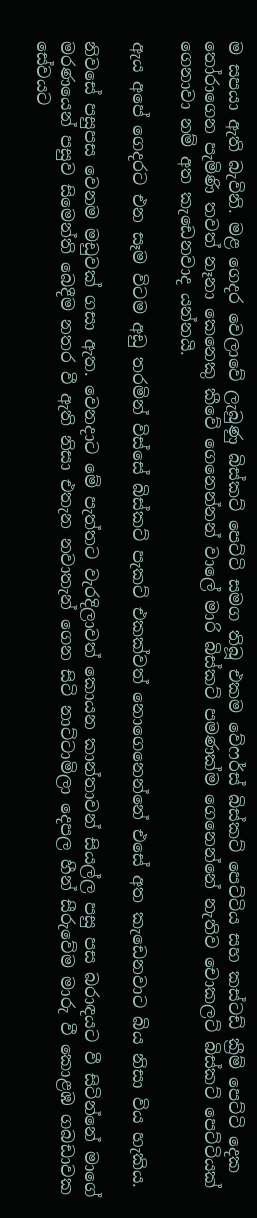ම සපයා ඇති බැවිනි. මළ ගෙදර වෙලාවේ ලැබුණු බිස්කට් පෙට්ටි සමග තිබූ එකම වේෆර්ස් බිස්කට් පෙට්ටිය සහ කස්ටඩ් ක්‍රීම් පෙට්ටි දෙක තෝරාගෙන පැමිණි තවත් නෑනා කෙනෙකු කීවේ ගෙනෙන්නන් වාලේ මාරි බිස්කට් පමණක්ම ගෙනෙන්නේ නැතිව චොකලට් බිස්කට් පෙට්ටියක් ගෙනාවා නම් අත කැඩෙනවාද යන්නයි.

ඇය අපේ ගෙදරට එන සෑම විටම අඩු තරමින් විස්සේ බිස්කට් පැකට් එකක්වත් නොගෙනෙන්නේ එසේ අත කැඩෙනවාට බිය නිසා විය හැකිය.

නිවසේ පසුපස වෙනම මඩුවක් ගසා ඇත. වෙනදාට මේ පැත්තට වැරදිලාවත් කොයන කාන්තාවන් සියල්ල පසු පස බරාඳයට වී සිටින්නේ මාගේ මරණයෙන් පසුව සිමෙන්ති බෙදීම නතර වී ඇති නිසා එතැන නවාතැන් ගෙන සිටි නාට්ටාමිලා දෙපල හීන් සීරුවේම මාරු වී කොළඹ ගබඩාවක සේවයට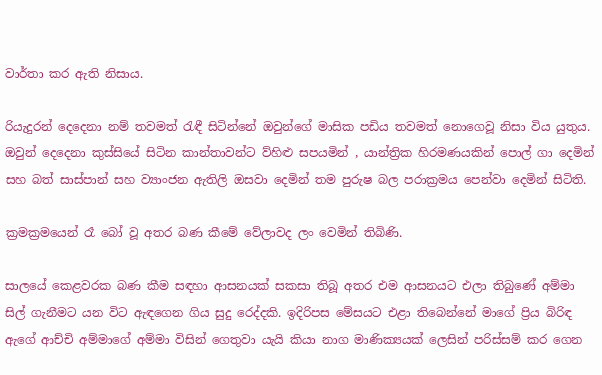වාර්තා කර ඇති නිසාය.

රියැදුරන් දෙදෙනා නම් තවමත් රැඳී සිටින්නේ ඔවුන්ගේ මාසික පඩිය තවමත් නොගෙවූ නිසා විය යුතුය.
ඔවුන් දෙදෙනා කුස්සියේ සිටින කාන්තාවන්ට ව්හිළු සපයමින් , යාන්ත්‍රික හිරමණයකින් පොල් ගා දෙමින් සහ බත් සාස්පාන් සහ ව්‍යාංජන ඇතිලි ඔසවා දෙමින් තම පුරුෂ බල පරාක්‍රමය පෙන්වා දෙමින් සිටිති.

ක්‍රමක්‍රමයෙන් රෑ බෝ වූ අතර බණ කීමේ වේලාවද ලං වෙමින් තිබිණි.

සාලයේ කෙළවරක බණ කීම සඳහා ආසනයක් සකසා තිබූ අතර එම ආසනයට එලා තිබුණේ අම්මා සිල් ගැනීමට යන විට ඇඳගෙන ගිය සුදු රෙද්දකි. ඉදිරිපස මේසයට එළා තිබෙන්නේ මාගේ ප්‍රිය බිරිඳ ඇගේ ආච්චි අම්මාගේ අම්මා විසින් ගෙතුවා යැයි කියා නාග මාණික්‍යයක් ලෙසින් පරිස්සම් කර ගෙන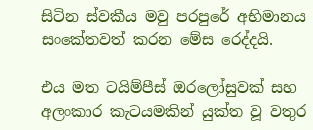සිටින ස්වකීය මවු පරපුරේ අභිමානය සංකේතවත් කරන මේස රෙද්දයි.

එය මත ටයිම්පීස් ඔරලෝසුවක් සහ අලංකාර කැටයමකින් යුක්ත වූ වතුර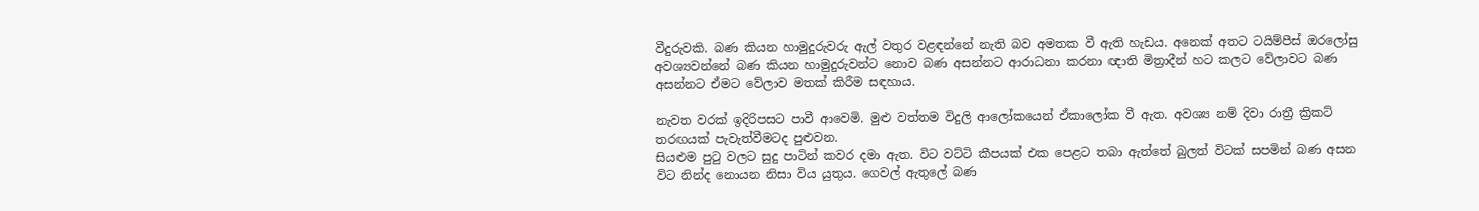වීදුරුවකි. බණ කියන හාමුදුරුවරු ඇල් වතුර වළඳන්නේ නැති බව අමතක වී ඇති හැඩය. අනෙක් අතට ටයිම්පීස් ඔරලෝසු අවශ්‍යවන්නේ බණ කියන හාමුදුරුවන්ට නොව බණ අසන්නට ආරාධනා කරනා ඥාති මිත්‍රාදීන් හට කලට වේලාවට බණ අසන්නට ඒමට වේලාව මතක් කිරීම සඳහාය.

නැවත වරක් ඉදිරිපසට පාවී ආවෙමි. මුළු වත්තම විදුලි ආලෝකයෙන් ඒකාලෝක වී ඇත. අවශ්‍ය නම් දිවා රාත්‍රී ක්‍රිකට් තරඟයක් පැවැත්වීමටද පුළුවන.
සියළුම පුටු වලට සුදු පාටින් කවර දමා ඇත. විට වට්ටි කීපයක් එක පෙළට තබා ඇත්තේ බුලත් විටක් සපමින් බණ අසන විට නින්ද නොයන නිසා විය යුතුය. ගෙවල් ඇතුලේ බණ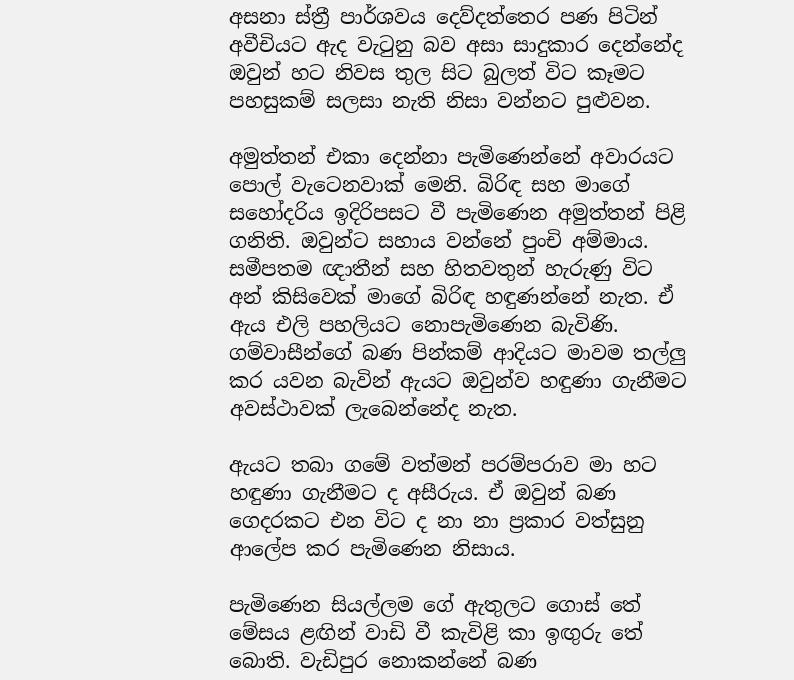අසනා ස්ත්‍රී පාර්ශවය දෙව්දත්තෙර පණ පිටින් අවීචියට ඇද වැටුනු බව අසා සාදුකාර දෙන්නේද ඔවුන් හට නිවස තුල සිට බුලත් විට කෑමට පහසුකම් සලසා නැති නිසා වන්නට පුළුවන.

අමුත්තන් එකා දෙන්නා පැමිණෙන්නේ අවාරයට පොල් වැටෙනවාක් මෙනි. බිරිඳ සහ මාගේ සහෝදරිය ඉදිරිපසට වී පැමිණෙන අමුත්තන් පිළි ගනිති. ඔවුන්ට සහාය වන්නේ පුංචි අම්මාය.
සමීපතම ඥාතීන් සහ හිතවතුන් හැරුණු විට අන් කිසිවෙක් මාගේ බිරිඳ හඳුණන්නේ නැත. ඒ ඇය එලි පහලියට නොපැමිණෙන බැවිණි. ගම්වාසීන්ගේ බණ පින්කම් ආදියට මාවම තල්ලු කර යවන බැවින් ඇයට ඔවුන්ව හඳුණා ගැනීමට අවස්ථාවක් ලැබෙන්නේද නැත.

ඇයට තබා ගමේ වත්මන් පරම්පරාව මා හට හඳුණා ගැනීමට ද අසීරුය. ඒ ඔවුන් බණ ගෙදරකට එන විට ද නා නා ප්‍රකාර වත්සුනු ආලේප කර පැමිණෙන නිසාය.

පැමිණෙන සියල්ලම ගේ ඇතුලට ගොස් තේ මේසය ළඟින් වාඩි වී කැවිළි කා ඉඟුරු තේ බොති. වැඩිපුර නොකන්නේ බණ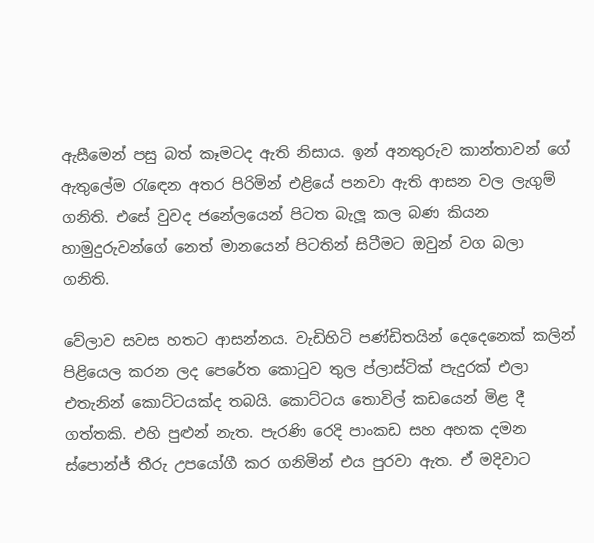ඇසීමෙන් පසු බත් කෑමටද ඇති නිසාය. ඉන් අනතුරුව කාන්තාවන් ගේ ඇතුලේම රැඳෙන අතර පිරිමින් එළියේ පනවා ඇති ආසන වල ලැගුම් ගනිති. එසේ වුවද ජනේලයෙන් පිටත බැලූ කල බණ කියන හාමුදුරුවන්ගේ නෙත් මානයෙන් පිටතින් සිටීමට ඔවුන් වග බලා ගනිති.

වේලාව සවස හතට ආසන්නය. වැඩිහිටි පණ්ඩිතයින් දෙදෙනෙක් කලින් පිළියෙල කරන ලද පෙරේත කොටුව තුල ප්ලාස්ටික් පැදුරක් එලා එතැනින් කොට්ටයක්ද තබයි. කොට්ටය තොවිල් කඩයෙන් මිළ දී ගත්තකි. එහි පුළුන් නැත. පැරණි රෙදි පාංකඩ සහ අහක දමන ස්පොන්ජ් තීරු උපයෝගී කර ගනිමින් එය පුරවා ඇත. ඒ මදිවාට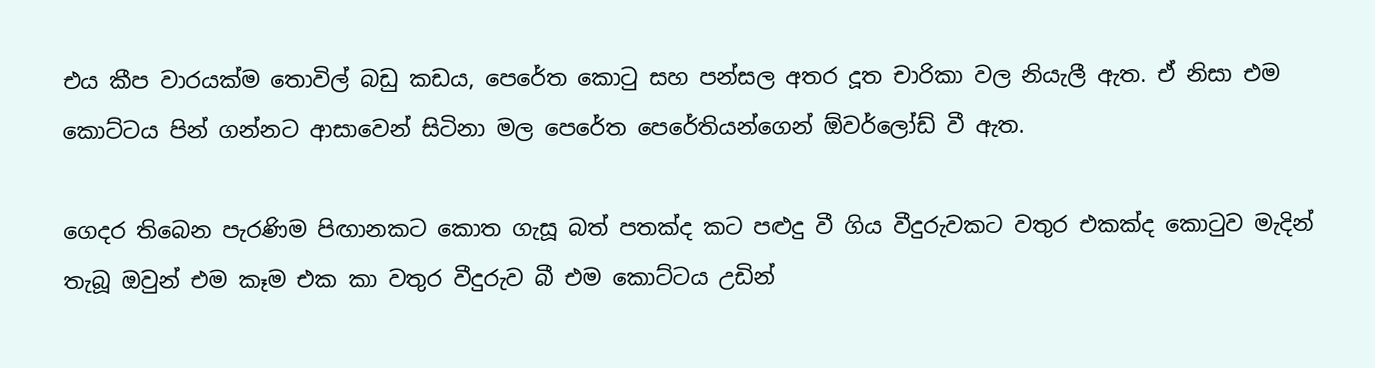එය කීප වාරයක්ම තොවිල් බඩු කඩය, පෙරේත කොටු සහ පන්සල අතර දූත චාරිකා වල නියැලී ඇත. ඒ නිසා එම කොට්ටය පින් ගන්නට ආසාවෙන් සිටිනා මල පෙරේත පෙරේතියන්ගෙන් ඕවර්ලෝඩ් වී ඇත.

ගෙදර තිබෙන පැරණිම පිඟානකට කොත ගැසූ බත් පතක්ද කට පළුදු වී ගිය වීදුරුවකට වතුර එකක්ද කොටුව මැදින් තැබූ ඔවුන් එම කෑම එක කා වතුර වීදුරුව බී එම කොට්ටය උඩින්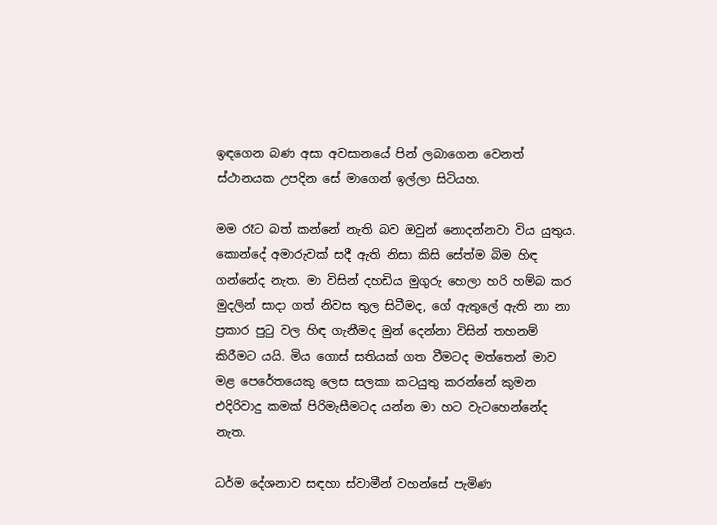ඉඳගෙන බණ අසා අවසානයේ පින් ලබාගෙන වෙනත් ස්ථානයක උපදින සේ මාගෙන් ඉල්ලා සිටියහ.

මම රෑට බත් කන්නේ නැති බව ඔවුන් නොදන්නවා විය යුතුය. කොන්දේ අමාරුවක් සදී ඇති නිසා කිසි සේත්ම බිම හිඳ ගන්නේද නැත. මා විසින් දහඩිය මුගුරු හෙලා හරි හම්බ කර මුදලින් සාදා ගත් නිවස තුල සිටීමද, ගේ ඇතුලේ ඇති නා නා ප්‍රකාර පුටු වල හිඳ ගැනීමද මුන් දෙන්නා විසින් තහනම් කිරීමට යයි. මිය ගොස් සතියක් ගත වීමටද මත්තෙන් මාව මළ පෙරේතයෙකු ලෙස සලකා කටයුතු කරන්නේ කුමන එදිරිවාදු කමක් පිරිමැසීමටද යන්න මා හට වැටහෙන්නේද නැත.

ධර්ම දේශනාව සඳහා ස්වාමීන් වහන්සේ පැමිණ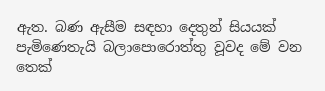ඇත. බණ ඇසීම සඳහා දෙතුන් සියයක් පැමිණෙතැයි බලාපොරොත්තු වූවද මේ වන තෙක්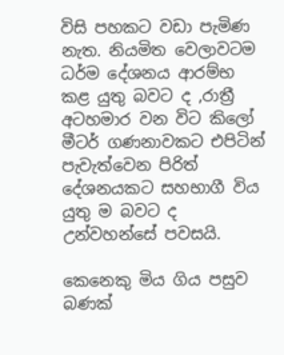විසි පහකට වඩා පැමිණ නැත. නියමිත වෙලාවටම ධර්ම දේශනය ආරම්භ කළ යුතු බවට ද ,රාත්‍රී අටහමාර වන විට කිලෝ මීටර් ගණනාවකට එපිටින් පැවැත්වෙන පිරිත් දේශනයකට සහභාගී විය යුතු ම බවට ද උන්වහන්සේ පවසයි.

කෙනෙකු මිය ගිය පසුව බණක්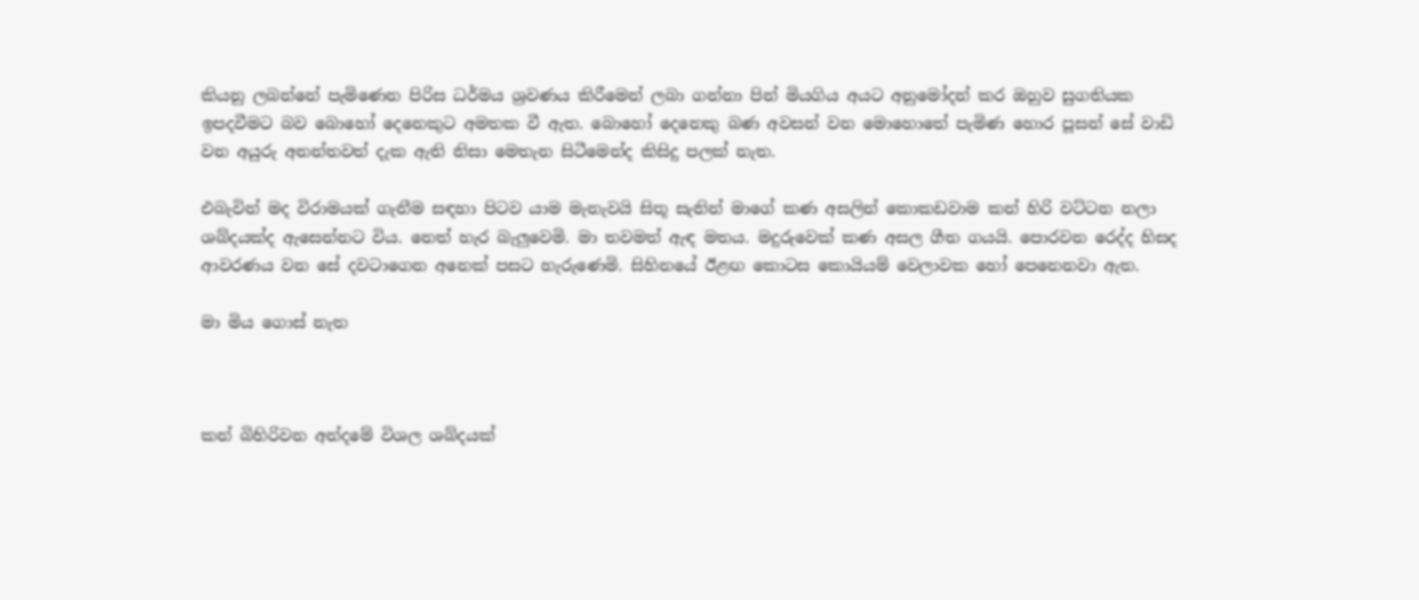කියනු ලබන්නේ පැමිණෙන පිරිස ධර්මය ශ්‍රවණය කිරීමෙන් ලබා ගන්නා පින් මියගිය අයට අනුමෝදන් කර ඔහුව සුගතියක ඉපදවීමට බව බොහෝ දෙනෙකුට අමතක වී ඇත. බොහෝ දෙනෙකු බණ අවසන් වන මොහොතේ පැමිණ හොර පූසන් සේ වාඩි වන අයුරු අනන්තවත් දැක ඇති නිසා මෙතැන සිටීමෙන්ද කිසිදු පලක් නැත.

එබැවින් මද විරාමයක් ගැනීම සඳහා පිටව යාම මැනැවයි සිතූ සැනින් මාගේ කණ අසලින් කොකඩවාම කන් හිරි වට්ටන නලා ශබ්දයක්ද ඇසෙන්නට විය. නෙත් හැර බැලුවෙමි. මා තවමත් ඇඳ මතය. මදුරුවෙක් කණ අසල ගීත ගයයි. පොරවන රෙද්ද හිසද ආවරණය වන සේ දවටාගෙන අනෙක් පසට හැරුණෙමි. සිහිනයේ ඊළඟ කොටස කොයියම් වෙලාවක හෝ පෙනෙනවා ඇත.

මා මිය ගොස් නැත



කන් බිහිරිවන අන්දමේ විශල ශබ්දයක්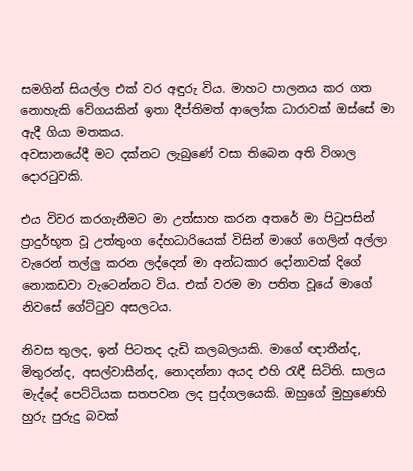සමගින් සියල්ල එක් වර අඳුරු විය. මාහට පාලනය කර ගත නොහැකි වේගයකින් ඉතා දීප්තිමත් ආලෝක ධාරාවක් ඔස්සේ මා ඇදී ගියා මතකය.
අවසානයේදී මට දක්නට ලැබුණේ වසා තිබෙන අති විශාල දොරටුවකි.

එය විවර කරගැනීමට මා උත්සාහ කරන අතරේ මා පිටුපසින් ප්‍රාදුර්භූත වූ උත්තුංග දේහධාරියෙක් විසින් මාගේ ගෙලින් අල්ලා වැරෙන් තල්ලු කරන ලද්දෙන් මා අන්ධකාර දෝනාවක් දිගේ නොකඩවා වැටෙන්නට විය. එක් වරම මා පතිත වූයේ මාගේ නිවසේ ගේට්ටුව අසලටය.

නිවස තුලද, ඉන් පිටතද දැඩි කලබලයකි. මාගේ ඥාතීන්ද, මිතුරන්ද, අසල්වාසීන්ද, නොදන්නා අයද එහි රැඳී සිටිති. සාලය මැද්දේ පෙට්ටියක සතපවන ලද පුද්ගලයෙකි. ඔහුගේ මුහුණෙහි හුරු පුරුදු බවක්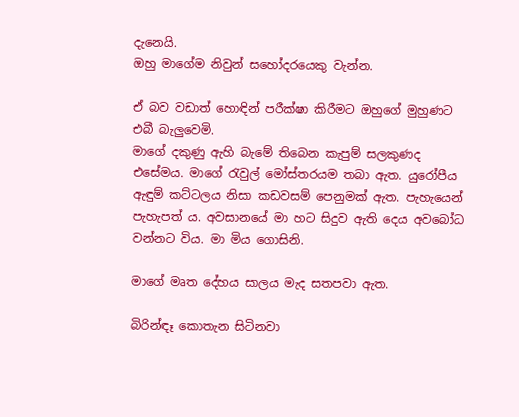දැනෙයි.
ඔහු මාගේම නිවුන් සහෝදරයෙකු වැන්න.

ඒ බව වඩාත් හොඳින් පරීක්ෂා කිරීමට ඔහුගේ මුහුණට එබී බැලුවෙමි.
මාගේ දකුණු ඇහි බැමේ තිබෙන කැපුම් සලකුණද එසේමය. මාගේ රැවුල් මෝස්තරයම තබා ඇත. යුරෝපීය ඇඳුම් කට්ටලය නිසා කඩවසම් පෙනුමක් ඇත. පැහැයෙන් පැහැපත් ය. අවසානයේ මා හට සිදුව ඇති දෙය අවබෝධ වන්නට විය. මා මිය ගොසිනි.

මාගේ මෘත දේහය සාලය මැද සතපවා ඇත.

බිරින්ඳෑ කොතැන සිටිනවා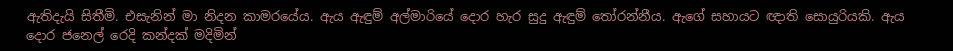ඇතිදැයි සිතීමි. එසැනින් මා නිදන කාමරයේය. ඇය ඇඳුම් අල්මාරියේ දොර හැර සුදු ඇඳුම් තෝරන්නීය. ඇගේ සහායට ඥාති සොයුරියකි. ඇය දොර ජනෙල් රෙදි කන්දක් මදිමින්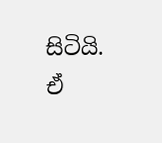සිටියි. ඒ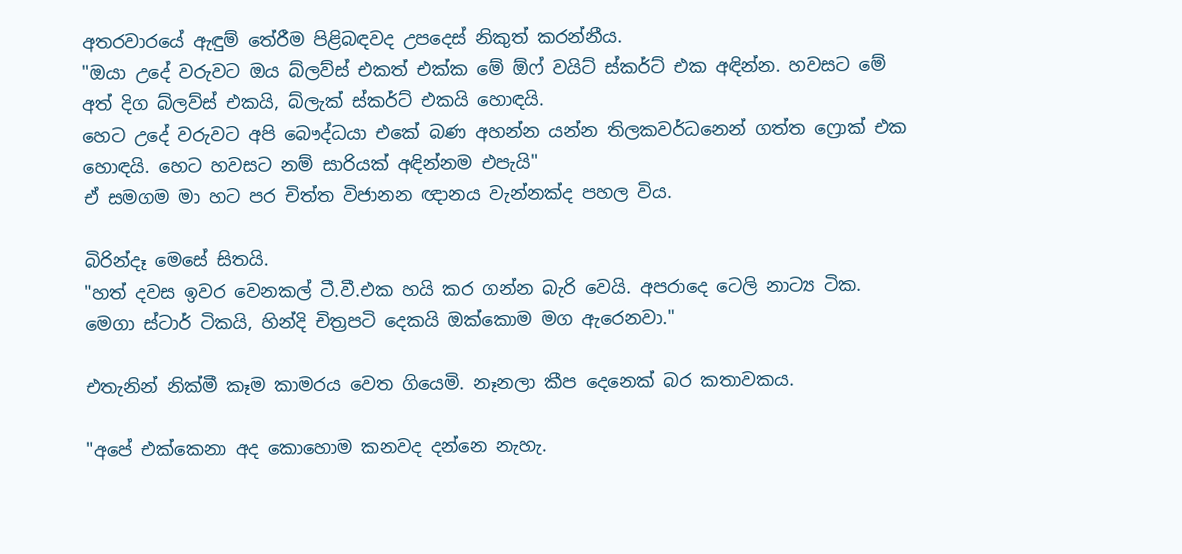අතරවාරයේ ඇඳුම් තේරීම පිළිබඳවද උපදෙස් නිකුත් කරන්නීය.
"ඔයා උදේ වරුවට ඔය බ්ලව්ස් එකත් එක්ක මේ ඕෆ් වයිට් ස්කර්ට් එක අඳින්න. හවසට මේ අත් දිග බ්ලව්ස් එකයි, බ්ලැක් ස්කර්ට් එකයි හොඳයි.
හෙට උදේ වරුවට අපි බෞද්ධයා එකේ බණ අහන්න යන්න තිලකවර්ධනෙන් ගත්ත ෆ්‍රොක් එක හොඳයි. හෙට හවසට නම් සාරියක් අඳින්නම එපැයි"
ඒ සමගම මා හට පර චිත්ත විජානන ඥානය වැන්නක්ද පහල විය.

බිරින්දෑ මෙසේ සිතයි.
"හත් දවස ඉවර වෙනකල් ටී.වී.එක හයි කර ගන්න බැරි වෙයි. අපරාදෙ ටෙලි නාට්‍ය ටික. මෙගා ස්ටාර් ටිකයි, හින්දි චිත්‍රපටි දෙකයි ඔක්කොම මග ඇරෙනවා."

එතැනින් නික්මී කෑම කාමරය වෙත ගියෙමි. නෑනලා කීප දෙනෙක් බර කතාවකය.

"අපේ එක්කෙනා අද කොහොම කනවද දන්නෙ නැහැ.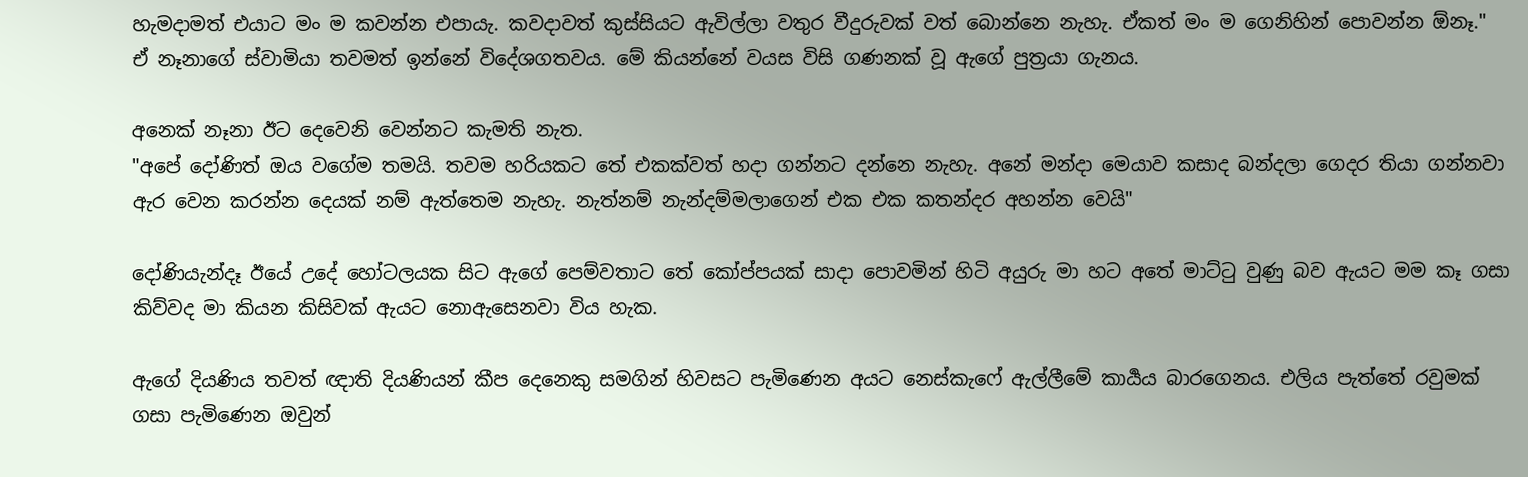හැමදාමත් එයාට මං ම කවන්න එපායැ. කවදාවත් කුස්සියට ඇවිල්ලා වතුර වීදුරුවක් වත් බොන්නෙ නැහැ. ඒකත් මං ම ගෙනිහින් පොවන්න ඕනෑ."
ඒ නෑනාගේ ස්වාමියා තවමත් ඉන්නේ විදේශගතවය. මේ කියන්නේ වයස විසි ගණනක් වූ ඇගේ පුත්‍රයා ගැනය.

අනෙක් නෑනා ඊට දෙවෙනි වෙන්නට කැමති නැත.
"අපේ දෝණිත් ඔය වගේම තමයි. තවම හරියකට තේ එකක්වත් හදා ගන්නට දන්නෙ නැහැ. අනේ මන්දා මෙයාව කසාද බන්දලා ගෙදර තියා ගන්නවා ඇර වෙන කරන්න දෙයක් නම් ඇත්තෙම නැහැ. නැත්නම් නැන්දම්මලාගෙන් එක එක කතන්දර අහන්න වෙයි"

දෝණියැන්දෑ ඊයේ උදේ හෝටලයක සිට ඇගේ පෙම්වතාට තේ කෝප්පයක් සාදා පොවමින් හිටි අයුරු මා හට අතේ මාට්ටු වුණු බව ඇයට මම කෑ ගසා කිව්වද මා කියන කිසිවක් ඇයට නොඇසෙනවා විය හැක.

ඇගේ දියණිය තවත් ඥාති දියණියන් කීප දෙනෙකු සමගින් හිවසට පැමිණෙන අයට නෙස්කැෆේ ඇල්ලීමේ කාර්‍යය බාරගෙනය. එලිය පැත්තේ රවුමක් ගසා පැමිණෙන ඔවුන්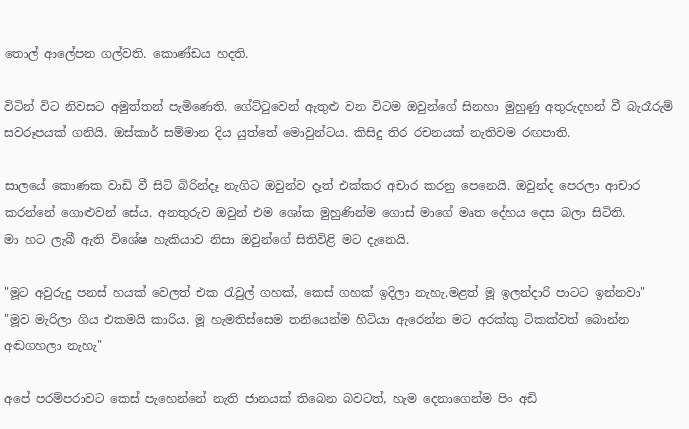තොල් ආලේපන ගල්වති. කොණ්ඩය හදති.

විටින් විට නිවසට අමුත්තන් පැමිණෙති. ගේට්ටුවෙන් ඇතුළු වන විටම ඔවුන්ගේ සිනහා මුහුණු අතුරුදහන් වී බැරෑරුම් සවරූපයක් ගනියි. ඔස්කාර් සම්මාන දිය යුත්තේ මොවුන්ටය. කිසිදු තිර රචනයක් නැතිවම රඟපාති.

සාලයේ කොණක වාඩි වී සිටි බිරින්දෑ නැගිට ඔවුන්ව දෑත් එක්කර අචාර කරනු පෙනෙයි. ඔවුන්ද පෙරලා ආචාර කරන්නේ ගොළුවන් සේය. අනතුරුව ඔවුන් එම ශෝක මුහුණින්ම ගොස් මාගේ මෘත දේහය දෙස බලා සිටිති.
මා හට ලැබී ඇති විශේෂ හැකියාව නිසා ඔවුන්ගේ සිතිවිළි මට දැනෙයි.

"මූට අවුරුදු පනස් හයක් වෙලත් එක රැවුල් ගහක්, කෙස් ගහක් ඉදිලා නැහැ.මළත් මූ ඉලන්දාරි පාටට ඉන්නවා"
"මූව මැරිලා ගිය එකමයි කාරිය. මූ හැමතිස්සෙම තනියෙන්ම හිටියා ඇරෙන්න මට අරක්කු ටිකක්වත් බොන්න අඬගහලා නැහැ"

අපේ පරම්පරාවට කෙස් පැහෙන්නේ නැති ජානයක් තිබෙන බවටත්, හැම දෙනාගෙන්ම පිං අඩි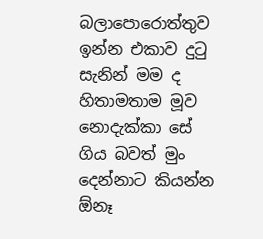බලාපොරොත්තුව ඉන්න එකාව දුටු සැනින් මම ද හිතාමතාම මූව නොදැක්කා සේ ගිය බවත් මුං දෙන්නාට කියන්න ඕනෑ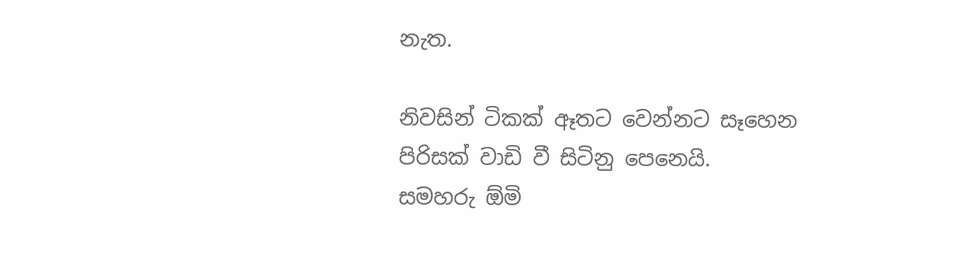නැත.

නිවසින් ටිකක් ඈතට වෙන්නට සෑහෙන පිරිසක් වාඩි වී සිටිනු පෙනෙයි.
සමහරු ඕමි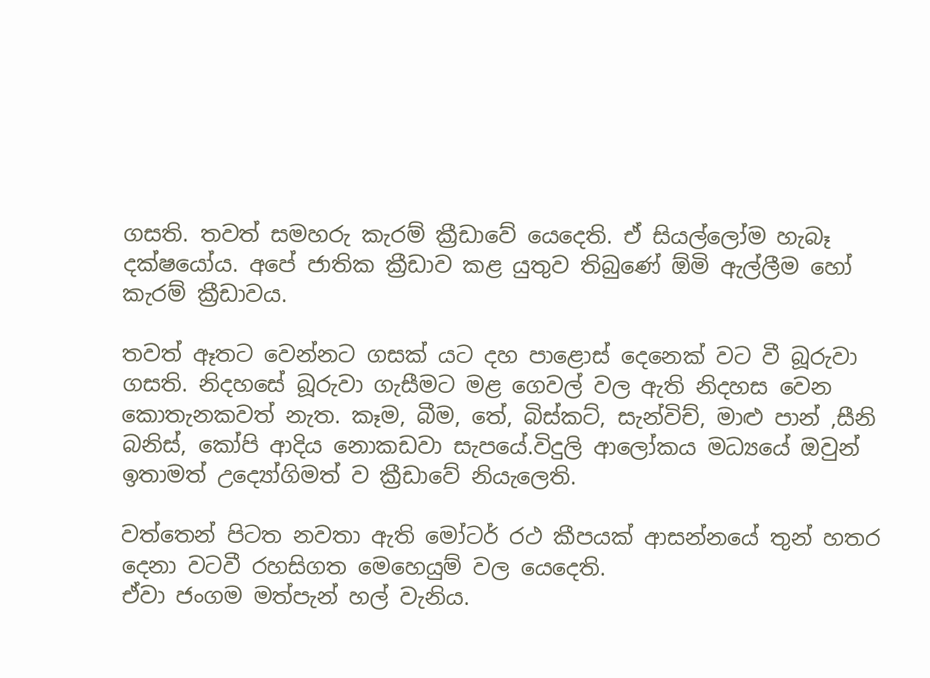ගසති. තවත් සමහරු කැරම් ක්‍රීඩාවේ යෙදෙති. ඒ සියල්ලෝම හැබෑ දක්ෂයෝය. අපේ ජාතික ක්‍රීඩාව කළ යුතුව තිබුණේ ඕමි ඇල්ලීම හෝ කැරම් ක්‍රීඩාවය.

තවත් ඈතට වෙන්නට ගසක් යට දහ පාළොස් දෙනෙක් වට වී බූරුවා ගසති. නිදහසේ බූරුවා ගැසීමට මළ ගෙවල් වල ඇති නිදහස වෙන කොතැනකවත් නැත. කෑම, බීම, තේ, බිස්කට්, සැන්විච්, මාළු පාන් ,සීනි බනිස්, කෝපි ආදිය නොකඩවා සැපයේ.විදුලි ආලෝකය මධ්‍යයේ ඔවුන් ඉතාමත් උද්‍යෝගිමත් ව ක්‍රීඩාවේ නියැලෙති.

වත්තෙන් පිටත නවතා ඇති මෝටර් රථ කීපයක් ආසන්නයේ තුන් හතර දෙනා වටවී රහසිගත මෙහෙයුම් වල යෙදෙති.
ඒවා ජංගම මත්පැන් හල් වැනිය.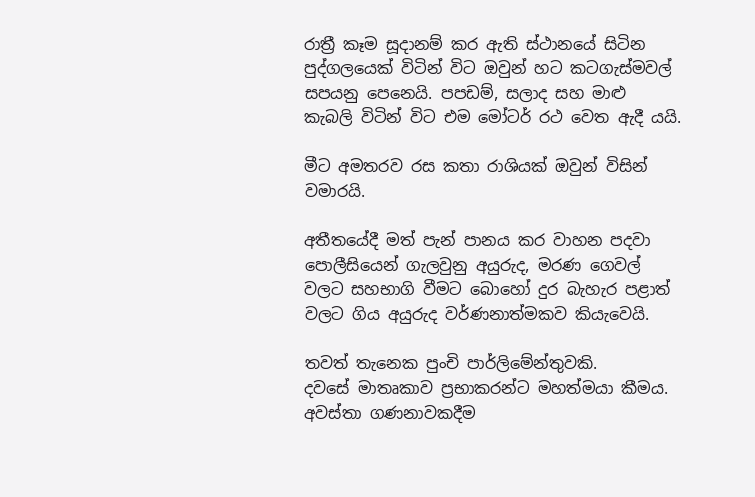රාත්‍රී කෑම සූදානම් කර ඇති ස්ථානයේ සිටින පුද්ගලයෙක් විටින් විට ඔවුන් හට කටගැස්මවල් සපයනු පෙනෙයි. පපඩම්, සලාද සහ මාළු කැබලි විටින් විට එම මෝටර් රථ වෙත ඇදී යයි.

මීට අමතරව රස කතා රාශියක් ඔවුන් විසින් වමාරයි.

අතීතයේදී මත් පැන් පානය කර වාහන පදවා පොලීසියෙන් ගැලවුනු අයුරුද, මරණ ගෙවල් වලට සහභාගි වීමට බොහෝ දුර බැහැර පළාත් වලට ගිය අයුරුද වර්ණනාත්මකව කියැවෙයි.

තවත් තැනෙක පුංචි පාර්ලිමේන්තුවකි.
දවසේ මාතෘකාව ප්‍රභාකරන්ට මහත්මයා කීමය. අවස්තා ගණනාවකදීම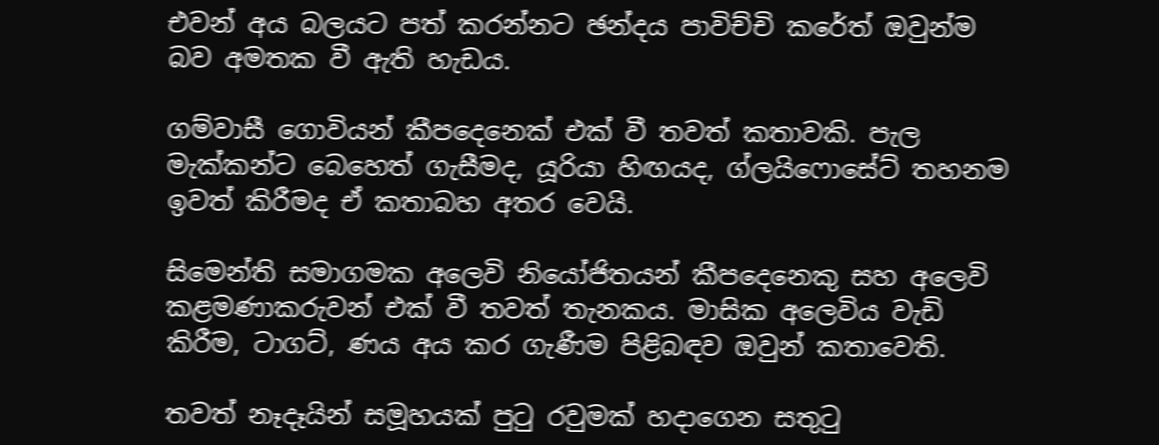එවන් අය බලයට පත් කරන්නට ඡන්දය පාවිච්චි කරේත් ඔවුන්ම බව අමතක වී ඇති හැඩය.

ගම්වාසී ගොවියන් කීපදෙනෙක් එක් වී තවත් කතාවකි. පැල මැක්කන්ට බෙහෙත් ගැසීමද, යූරියා හිඟයද, ග්ලයිෆොසේට් තහනම ඉවත් කිරීමද ඒ කතාබහ අතර වෙයි.

සිමෙන්ති සමාගමක අලෙවි නියෝජිතයන් කීපදෙනෙකු සහ අලෙවි කළමණාකරුවන් එක් වී තවත් තැනකය. මාසික අලෙවිය වැඩි කිරීම, ටාගට්, ණය අය කර ගැණීම පිළිබඳව ඔවුන් කතාවෙති.

තවත් නෑදෑයින් සමූහයක් පුටු රවුමක් හදාගෙන සතුටු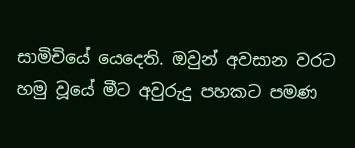සාමිචියේ යෙදෙති. ඔවුන් අවසාන වරට හමු වූයේ මීට අවුරුදු පහකට පමණ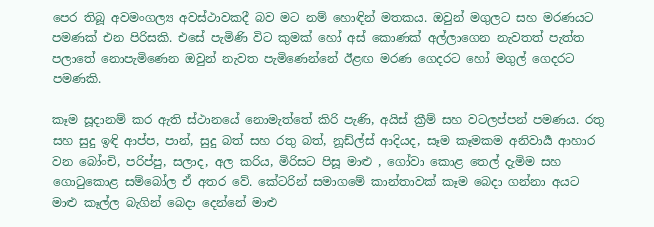පෙර තිබූ අවමංගල්‍ය අවස්ථාවකදී බව මට නම් හොඳින් මතකය. ඔවුන් මගුලට සහ මරණයට පමණක් එන පිරිසකි. එසේ පැමිණි විට කුමක් හෝ අස් කොණක් අල්ලාගෙන නැවතත් පැත්ත පලාතේ නොපැමිණෙන ඔවුන් නැවත පැමිණෙන්නේ ඊළඟ මරණ ගෙදරට හෝ මගුල් ගෙදරට පමණකි.

කෑම සූදානම් කර ඇති ස්ථානයේ නොමැත්තේ කිරි පැණි, අයිස් ක්‍රීම් සහ වටලප්පන් පමණය. රතු සහ සුදු ඉඳි ආප්ප, පාන්, සුදු බත් සහ රතු බත්, නූඩ්ල්ස් ආදියද, සෑම කෑමකම අනිවාර්‍ය ආහාර වන බෝංචි, පරිප්පු, සලාද, අල කරිය, මිරිසට පිසූ මාළු , ගෝවා කොළ තෙල් දැමිම සහ ගොටුකොළ සම්බෝල ඒ අතර වේ. කේටරින් සමාගමේ කාන්තාවක් කෑම බෙදා ගන්නා අයට මාළු කෑල්ල බැගින් බෙදා දෙන්නේ මාළු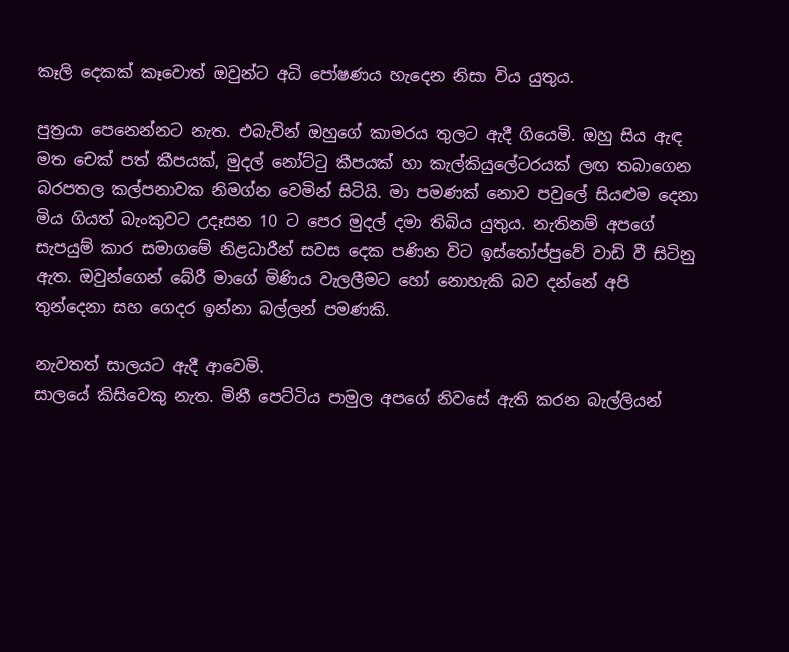කෑලි දෙකක් කෑවොත් ඔවුන්ට අධි පෝෂණය හැදෙන නිසා විය යුතුය.

පුත්‍රයා පෙනෙන්නට නැත. එබැවින් ඔහුගේ කාමරය තුලට ඇදී ගියෙමි. ඔහු සිය ඇඳ මත චෙක් පත් කීපයක්, මුදල් නෝට්ටු කීපයක් හා කැල්කියුලේටරයක් ලඟ තබාගෙන බරපතල කල්පනාවක නිමග්න වෙමින් සිටියි. මා පමණක් නොව පවුලේ සියළුම දෙනා මිය ගියත් බැංකුවට උදෑසන 10 ට පෙර මුදල් දමා තිබිය යුතුය. නැතිනම් අපගේ සැපයුම් කාර සමාගමේ නිළධාරීන් සවස දෙක පණින විට ඉස්තෝප්පුවේ වාඩි වී සිටිනු ඇත. ඔවුන්ගෙන් බේරී මාගේ මිණිය වැලලීමට හෝ නොහැකි බව දන්නේ අපි තුන්දෙනා සහ ගෙදර ඉන්නා බල්ලන් පමණකි.

නැවතත් සාලයට ඇදී ආවෙමි.
සාලයේ කිසිවෙකු නැත. මිනී පෙට්ටිය පාමුල අපගේ නිවසේ ඇති කරන බැල්ලියන්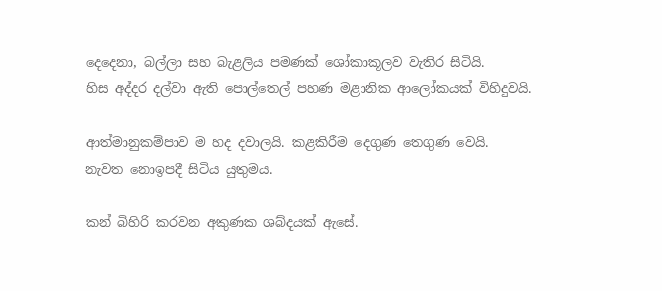දෙදෙනා, බල්ලා සහ බැළලිය පමණක් ශෝකාකූලව වැතිර සිටියි.
හිස අද්දර දල්වා ඇති පොල්තෙල් පහණ මළානික ආලෝකයක් විහිදුවයි.

ආත්මානුකම්පාව ම හද දවාලයි. කළකිරීම දෙගුණ තෙගුණ වෙයි.
නැවත නොඉපදී සිටිය යුතුමය.

කන් බිහිරි කරවන අකුණක ශබ්දයක් ඇසේ.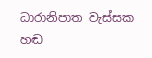ධාරානිපාත වැස්සක හඬ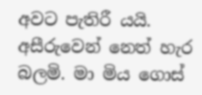අවට පැතිරී යයි. අසීරුවෙන් නෙත් හැර බලමි. මා මිය ගොස්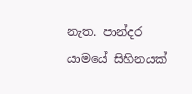නැත. පාන්දර යාමයේ සිහිනයක්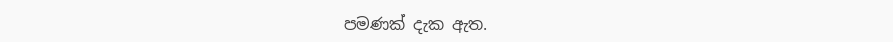පමණක් දැක ඇත.